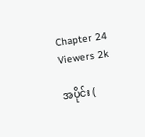Chapter 24
Viewers 2k

အပိုင်း (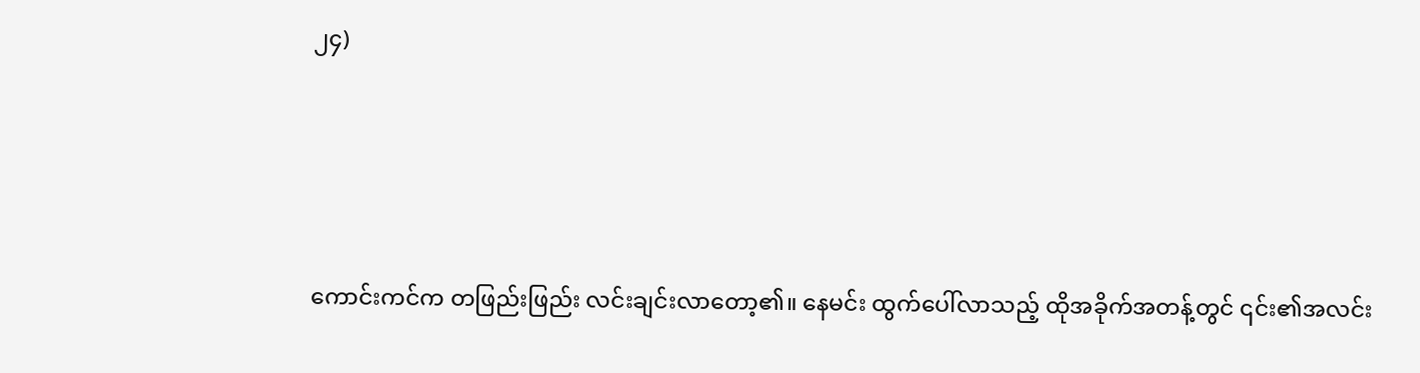၂၄)





ကောင်းကင်က တဖြည်းဖြည်း လင်းချင်းလာတော့၏။ နေမင်း ထွက်ပေါ်လာသည့် ထိုအခိုက်အတန့်တွင် ၎င်း၏အလင်း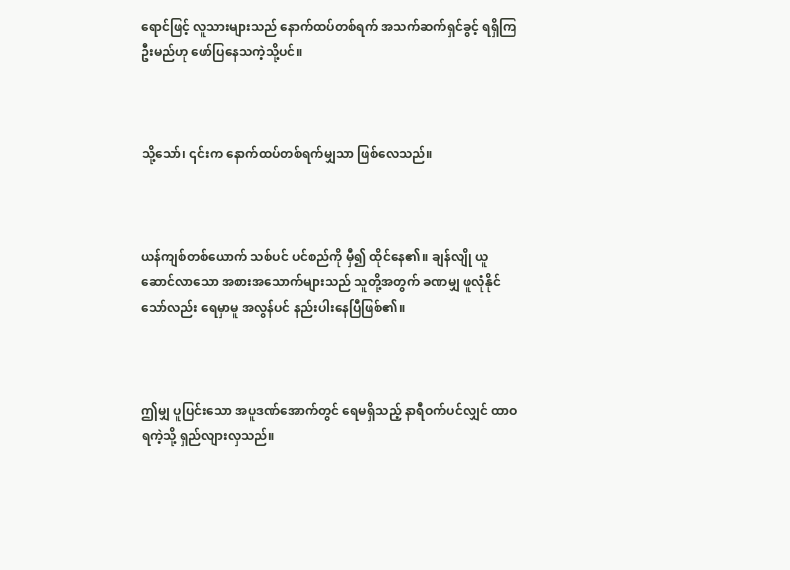ရောင်ဖြင့် လူသားများသည် နောက်ထပ်တစ်ရက် အသက်ဆက်ရှင်ခွင့် ရရှိကြဦးမည်ဟု ဖော်ပြနေသကဲ့သို့ပင်။



သို့သော်၊ ၎င်းက နောက်ထပ်တစ်ရက်မျှသာ ဖြစ်လေသည်။



ယန်ကျစ်တစ်ယောက် သစ်ပင် ပင်စည်ကို မှီ၍ ထိုင်နေ၏။ ချန်လျို ယူဆောင်လာသော အစားအသောက်များသည် သူတို့အတွက် ခဏမျှ ဖူလုံနိုင်သော်လည်း ရေမှာမူ အလွန်ပင် နည်းပါးနေပြီဖြစ်၏။



ဤမျှ ပူပြင်းသော အပူဒဏ်အောက်တွင် ရေမရှိသည့် နာရီဝက်ပင်လျှင် ထာဝရကဲ့သို့ ရှည်လျားလှသည်။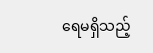ရေမရှိသည့်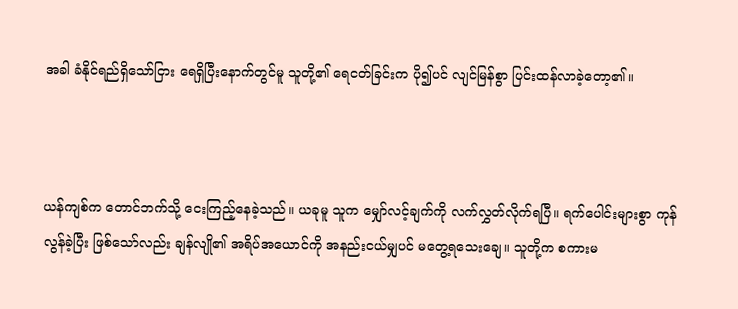အခါ ခံနိုင်ရည်ရှိသော်ငြား ရေရှိပြီးနောက်တွင်မူ သူတို့၏ ရေငတ်ခြင်းက ပို၍ပင် လျင်မြန်စွာ ပြင်းထန်လာခဲ့တော့၏။



ယန်ကျစ်က တောင်ဘက်သို့ ငေးကြည့်နေခဲ့သည်။ ယခုမူ သူက မျှော်လင့်ချက်ကို လက်လွှတ်လိုက်ရပြီ။ ရက်ပေါင်းများစွာ ကုန်လွန်ခဲ့ပြီး ဖြစ်သော်လည်း ချန်လျို၏ အရိပ်အယောင်ကို အနည်းငယ်မျှပင် မတွေ့ရသေးချေ။ သူတို့က စကားမ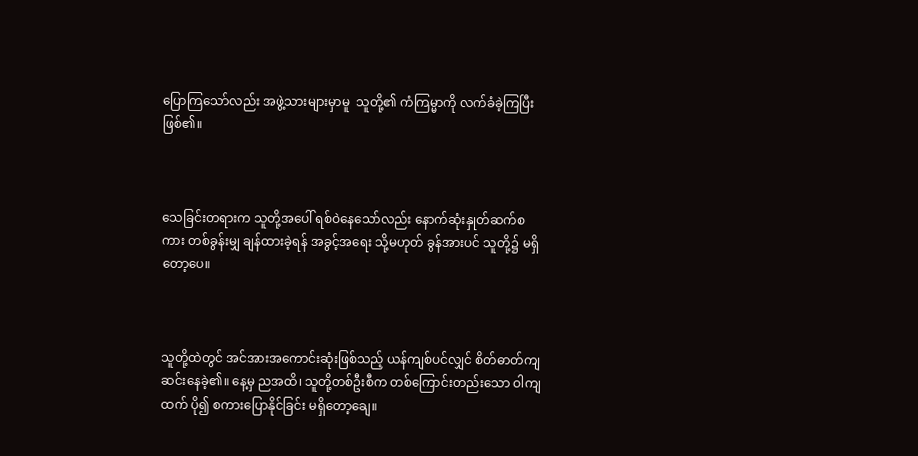ပြောကြသော်လည်း အဖွဲ့သားများမှာမူ  သူတို့၏ ကံကြမ္မာကို လက်ခံခဲ့ကြပြီး ဖြစ်၏။



သေခြင်းတရားက သူတို့အပေါ် ရစ်ဝဲနေသော်လည်း နောက်ဆုံးနှုတ်ဆက်စကား တစ်ခွန်းမျှ ချန်ထားခဲ့ရန် အခွင့်အရေး သို့မဟုတ် ခွန်အားပင် သူတို့၌ မရှိတော့ပေ။



သူတို့ထဲတွင် အင်အားအကောင်းဆုံးဖြစ်သည့် ယန်ကျစ်ပင်လျှင် စိတ်ဓာတ်ကျဆင်းနေခဲ့၏။ နေ့မှ ညအထိ၊ သူတို့တစ်ဦးစီက တစ်ကြောင်းတည်းသော ဝါကျထက် ပို၍ စကားပြောနိုင်ခြင်း မရှိတော့ချေ။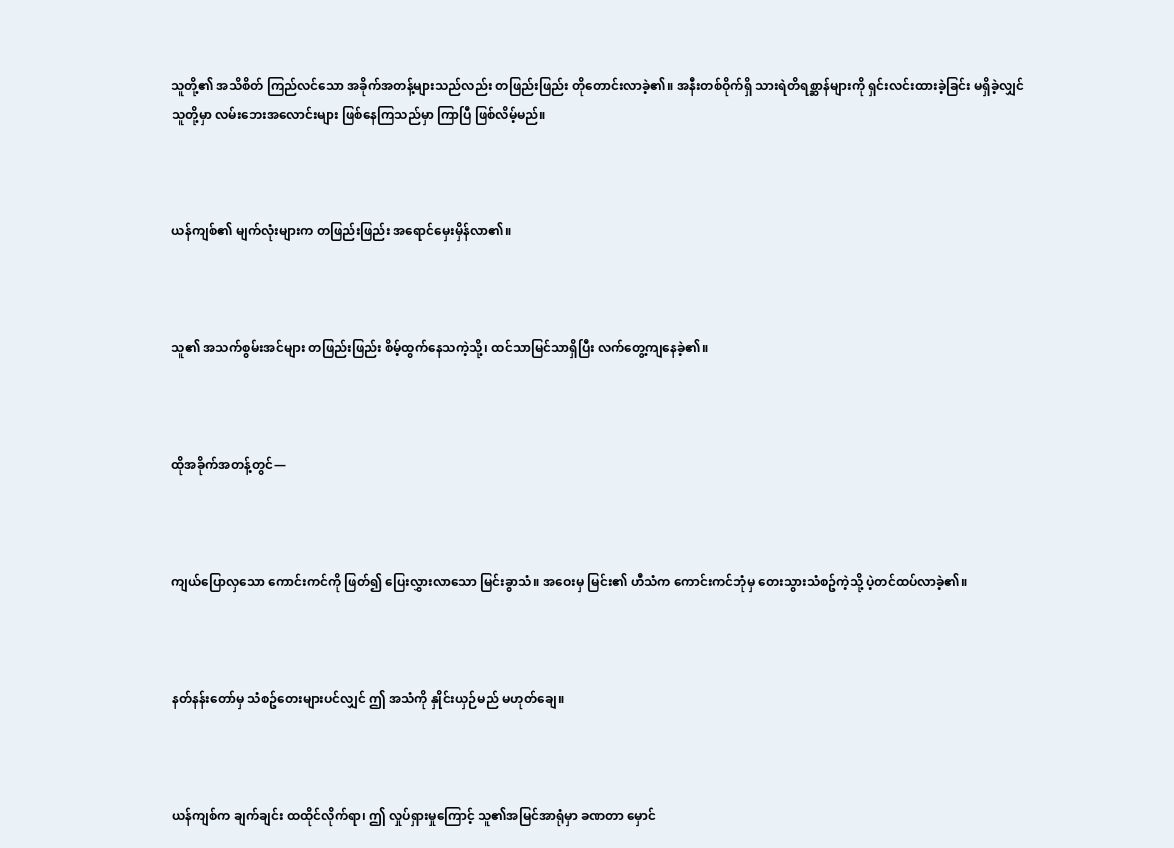သူတို့၏ အသိစိတ် ကြည်လင်သော အခိုက်အတန့်များသည်လည်း တဖြည်းဖြည်း တိုတောင်းလာခဲ့၏။ အနီးတစ်ဝိုက်ရှိ သားရဲတိရစ္ဆာန်များကို ရှင်းလင်းထားခဲ့ခြင်း မရှိခဲ့လျှင် သူတို့မှာ လမ်းဘေးအလောင်းများ ဖြစ်နေကြသည်မှာ ကြာပြီ ဖြစ်လိမ့်မည်။



ယန်ကျစ်၏ မျက်လုံးများက တဖြည်းဖြည်း အရောင်မှေးမှိန်လာ၏။



သူ၏ အသက်စွမ်းအင်များ တဖြည်းဖြည်း စိမ့်ထွက်နေသကဲ့သို့၊ ထင်သာမြင်သာရှိပြီး လက်တွေ့ကျနေခဲ့၏။



ထိုအခိုက်အတန့်တွင်—



ကျယ်ပြောလှသော ကောင်းကင်ကို ဖြတ်၍ ပြေးလွှားလာသော မြင်းခွာသံ။ အဝေးမှ မြင်း၏ ဟီသံက ကောင်းကင်ဘုံမှ တေးသွားသံစဥ်ကဲ့သို့ ပဲ့တင်ထပ်လာခဲ့၏။



နတ်နန်းတော်မှ သံစဥ်တေးများပင်လျှင် ဤ အသံကို နှိုင်းယှဉ်မည် မဟုတ်ချေ။



ယန်ကျစ်က ချက်ချင်း ထထိုင်လိုက်ရာ၊ ဤ လှုပ်ရှားမှုကြောင့် သူ၏အမြင်အာရုံမှာ ခဏတာ မှောင်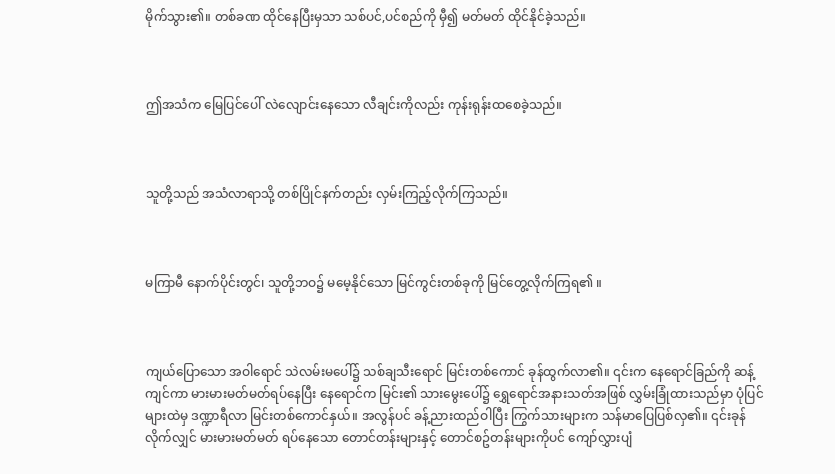မိုက်သွား၏။ တစ်ခဏ ထိုင်နေပြီးမှသာ သစ်ပင်,ပင်စည်ကို မှီ၍ မတ်မတ် ထိုင်နိုင်ခဲ့သည်။



ဤအသံက မြေပြင်ပေါ် လဲလျောင်းနေသော လီချင်းကိုလည်း ကုန်းရုန်းထစေခဲ့သည်။



သူတို့သည် အသံလာရာသို့ တစ်ပြိုင်နက်တည်း လှမ်းကြည့်လိုက်ကြသည်။



မကြာမီ နောက်ပိုင်းတွင်၊ သူတို့ဘဝ၌ မမေ့နိုင်သော မြင်ကွင်းတစ်ခုကို မြင်တွေ့လိုက်ကြရ၏ ။



ကျယ်ပြောသော အဝါရောင် သဲလမ်းမပေါ်၌ သစ်ချသီးရောင် မြင်းတစ်ကောင် ခုန်ထွက်လာ၏။ ၎င်းက နေရောင်ခြည်ကို ဆန့်ကျင်ကာ မားမားမတ်မတ်ရပ်နေပြီး နေရောင်က မြင်း၏ သားမွေးပေါ်၌ ရွှေရောင်အနားသတ်အဖြစ် လွှမ်းခြုံထားသည်မှာ ပုံပြင်များထဲမှ ဒဏ္ဍာရီလာ မြင်းတစ်ကောင်နှယ်။ အလွန်ပင် ခန့်ညားထည်ဝါပြီး ကြွက်သားများက သန်မာပြေပြစ်လှ၏။ ၎င်းခုန်လိုက်လျှင် မားမားမတ်မတ် ရပ်နေသော တောင်တန်းများနှင့် တောင်စဥ်တန်းများကိုပင် ကျော်လွှားပျံ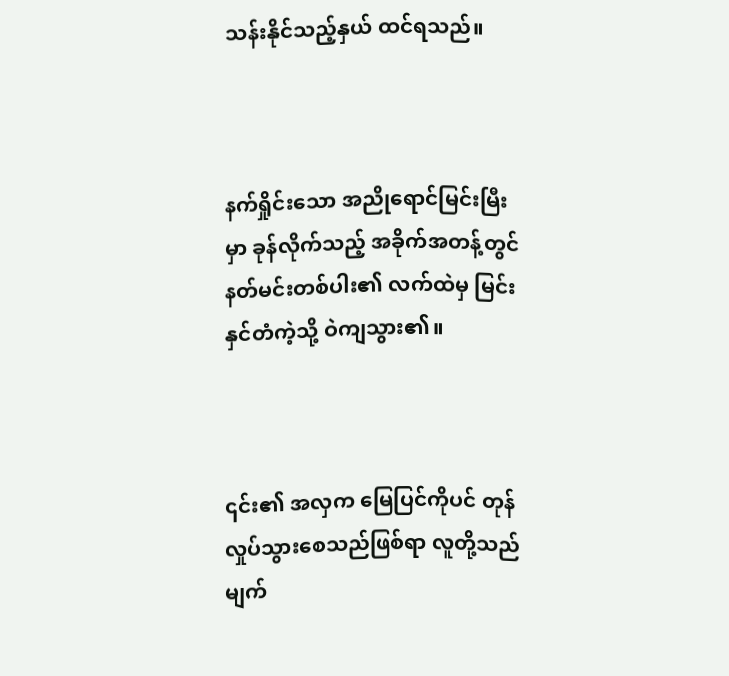သန်းနိုင်သည့်နှယ် ထင်ရသည်။



နက်ရှိုင်းသော အညိုရောင်မြင်းမြီးမှာ ခုန်လိုက်သည့် အခိုက်အတန့်တွင် နတ်မင်းတစ်ပါး၏ လက်ထဲမှ မြင်းနှင်တံကဲ့သို့ ဝဲကျသွား၏။



၎င်း၏ အလှက မြေပြင်ကိုပင် တုန်လှုပ်သွားစေသည်ဖြစ်ရာ လူတို့သည် မျက်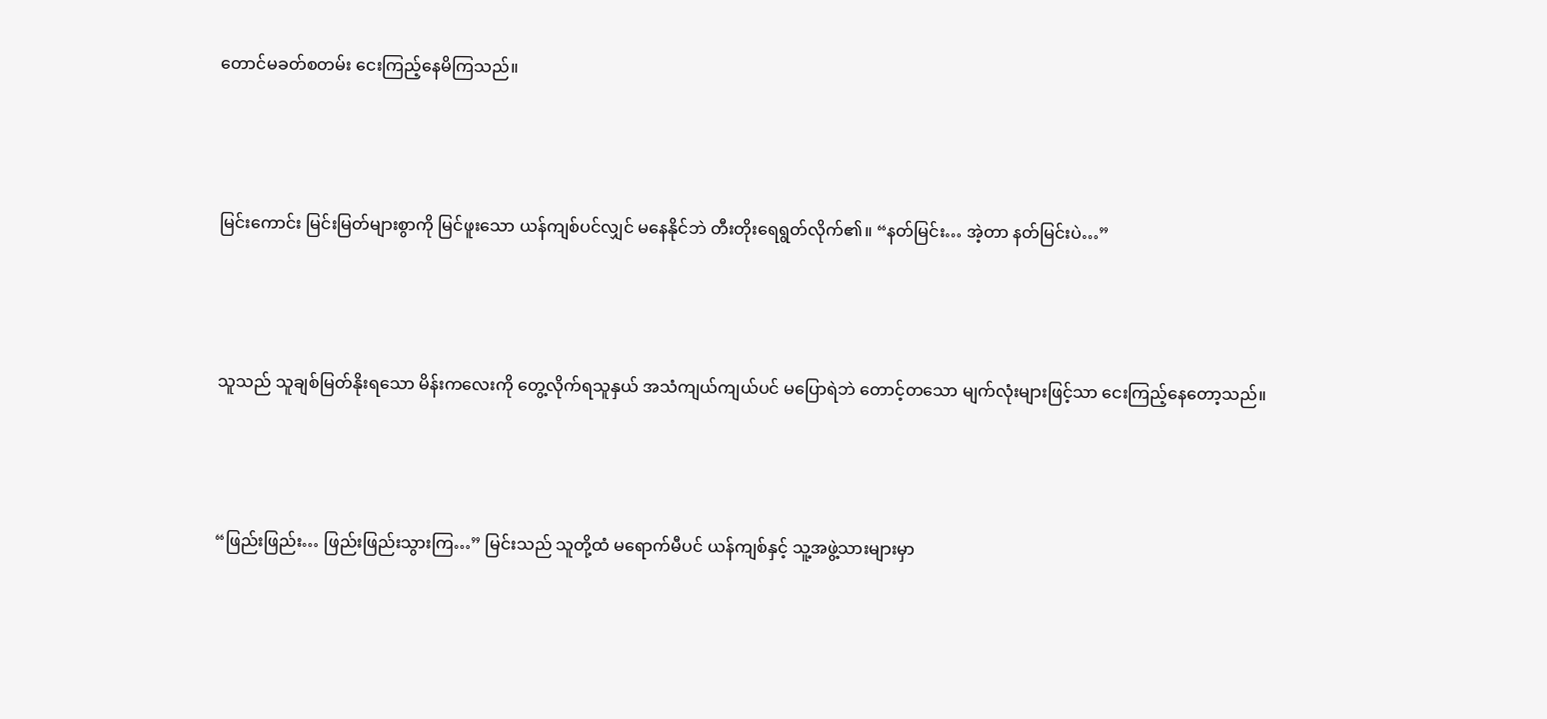တောင်မခတ်စတမ်း ငေးကြည့်နေမိကြသည်။



မြင်းကောင်း မြင်းမြတ်များစွာကို မြင်ဖူးသော ယန်ကျစ်ပင်လျှင် မနေနိုင်ဘဲ တီးတိုးရေရွတ်လိုက်၏။ “နတ်မြင်း… အဲ့တာ နတ်မြင်းပဲ…”



သူသည် သူချစ်မြတ်နိုးရသော မိန်းကလေးကို တွေ့လိုက်ရသူနှယ် အသံကျယ်ကျယ်ပင် မပြောရဲဘဲ တောင့်တသော မျက်လုံးများဖြင့်သာ ငေးကြည့်နေတော့သည်။



“ဖြည်းဖြည်း… ဖြည်းဖြည်းသွားကြ…” မြင်းသည် သူတို့ထံ မရောက်မီပင် ယန်ကျစ်နှင့် သူ့အဖွဲ့သားများမှာ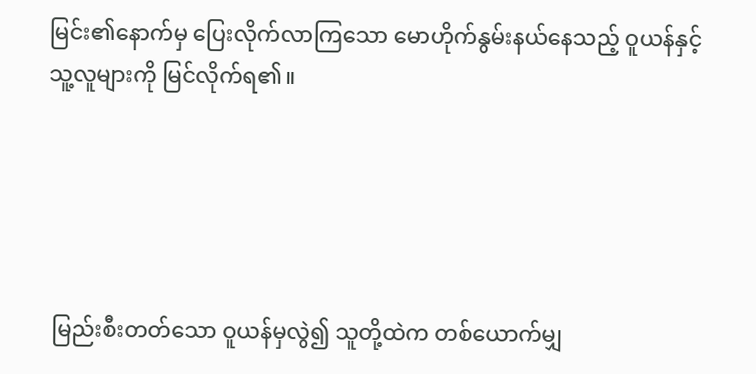မြင်း၏နောက်မှ ပြေးလိုက်လာကြသော မောဟိုက်နွမ်းနယ်နေသည့် ဝူယန်နှင့် သူ့လူများကို မြင်လိုက်ရ၏။





 မြည်းစီးတတ်သော ဝူယန်မှလွဲ၍ သူတို့ထဲက တစ်ယောက်မျှ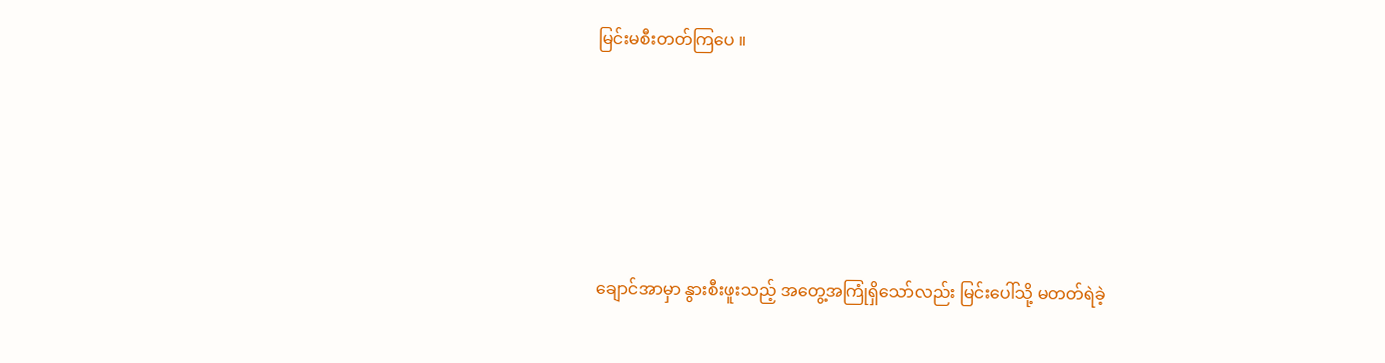မြင်းမစီးတတ်ကြပေ ။





ချောင်အာမှာ နွားစီးဖူးသည့် အတွေ့အကြုံရှိသော်လည်း မြင်းပေါ်သို့ မတတ်ရဲခဲ့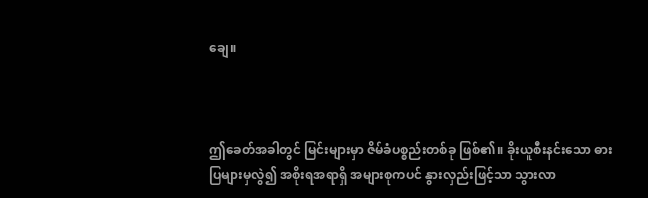ချေ။



ဤခေတ်အခါတွင် မြင်းများမှာ ဇိမ်ခံပစ္စည်းတစ်ခု ဖြစ်၏။ ခိုးယူစီးနင်းသော ဓားပြများမှလွဲ၍ အစိုးရအရာရှိ အများစုကပင် နွားလှည်းဖြင့်သာ သွားလာ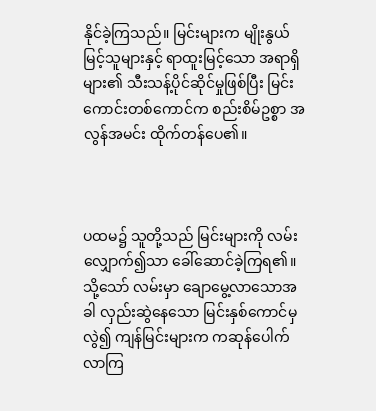နိုင်ခဲ့ကြသည်။ မြင်းများက မျိုးနွယ်မြင့်သူများနှင့် ရာထူးမြင့်သော အရာရှိများ၏ သီးသန့်ပိုင်ဆိုင်မှုဖြစ်ပြီး မြင်းကောင်းတစ်ကောင်က စည်းစိမ်ဥစ္စာ အလွန်အမင်း ထိုက်တန်ပေ၏။



ပထမ၌ သူတို့သည် မြင်းများကို လမ်းလျှောက်၍သာ ခေါ်ဆောင်ခဲ့ကြရ၏။ သို့သော် လမ်းမှာ ချောမွေ့လာသောအခါ လှည်းဆွဲနေသော မြင်းနှစ်ကောင်မှလွဲ၍ ကျန်မြင်းများက ကဆုန်ပေါက်လာကြ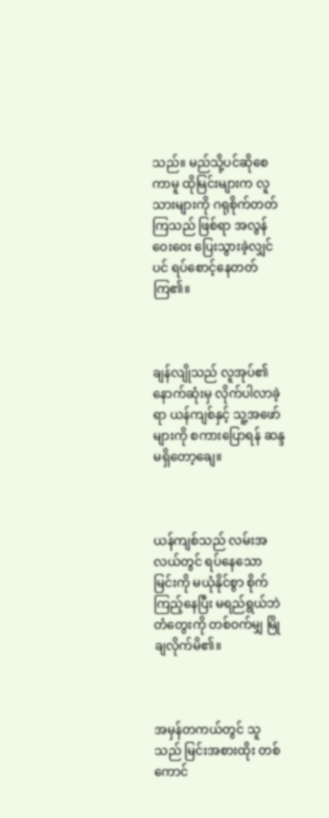သည်။ မည်သို့ပင်ဆိုစေကာမူ ထိုမြင်းများက လူသားများကို ဂရုစိုက်တတ်ကြသည် ဖြစ်ရာ အလွန်ဝေးဝေး ပြေးသွားခဲ့လျှင်ပင် ရပ်စောင့်နေတတ်ကြ၏။



ချန်လျိုသည် လူအုပ်၏ နောက်ဆုံးမှ လိုက်ပါလာခဲ့ရာ ယန်ကျစ်နှင့် သူ့အဖော်များကို စကားပြောရန် ဆန္ဒမရှိတော့ချေ။



ယန်ကျစ်သည် လမ်းအလယ်တွင် ရပ်နေသော မြင်းကို မယုံနိုင်စွာ စိုက်ကြည့်နေပြီး မရည်ရွယ်ဘဲ တံတွေးကို တစ်ဝက်မျှ မြိုချလိုက်မိ၏။



အမှန်တကယ်တွင် သူသည် မြင်းအစားထိုး တစ်ကောင်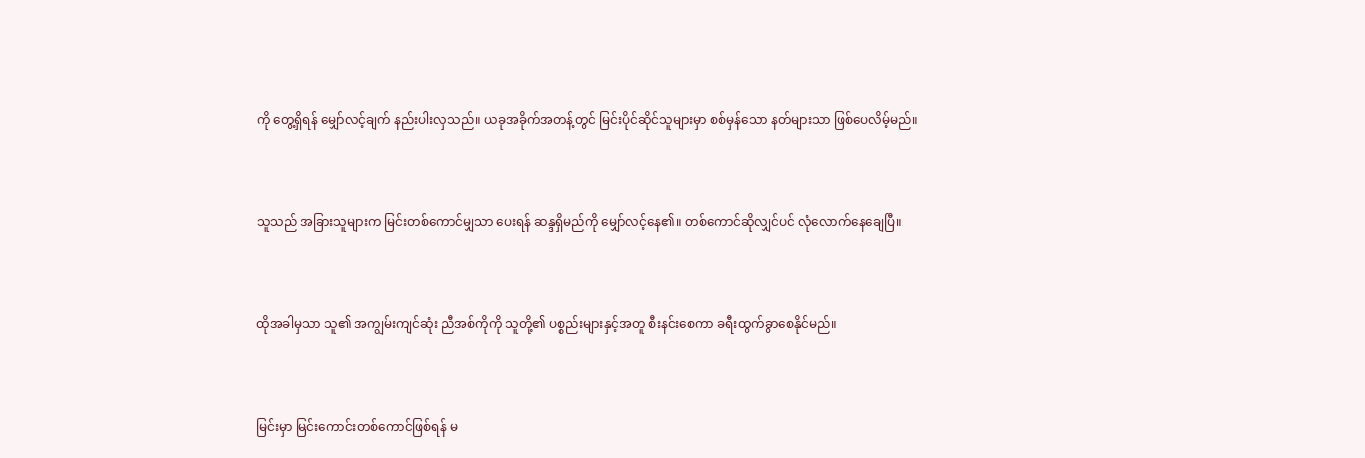ကို တွေ့ရှိရန် မျှော်လင့်ချက် နည်းပါးလှသည်။ ယခုအခိုက်အတန့်တွင် မြင်းပိုင်ဆိုင်သူများမှာ စစ်မှန်သော နတ်များသာ ဖြစ်ပေလိမ့်မည်။



သူသည် အခြားသူများက မြင်းတစ်ကောင်မျှသာ ပေးရန် ဆန္ဒရှိမည်ကို မျှော်လင့်နေ၏။ တစ်ကောင်ဆိုလျှင်ပင် လုံလောက်နေချေပြီ။



ထိုအခါမှသာ သူ၏ အကျွမ်းကျင်ဆုံး ညီအစ်ကိုကို သူတို့၏ ပစ္စည်းများနှင့်အတူ စီးနင်းစေကာ ခရီးထွက်ခွာစေနိုင်မည်။



မြင်းမှာ မြင်းကောင်းတစ်ကောင်ဖြစ်ရန် မ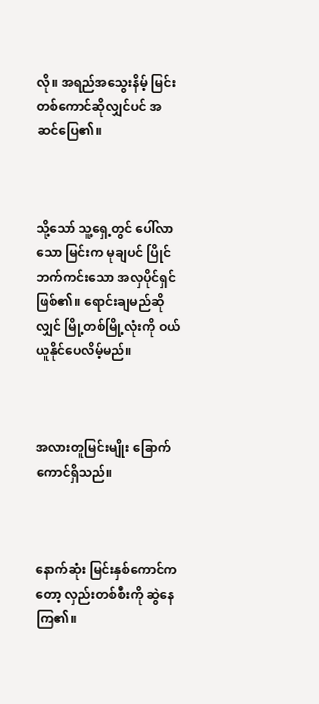လို။ အရည်အသွေးနိမ့် မြင်းတစ်ကောင်ဆိုလျှင်ပင် အဆင်ပြေ၏။



သို့သော် သူ့ရှေ့တွင် ပေါ်လာသော မြင်းက မုချပင် ပြိုင်ဘက်ကင်းသော အလှပိုင်ရှင်ဖြစ်၏။ ရောင်းချမည်ဆိုလျှင် မြို့တစ်မြို့လုံးကို ဝယ်ယူနိုင်ပေလိမ့်မည်။



အလားတူမြင်းမျိုး ခြောက်ကောင်ရှိသည်။



နောက်ဆုံး မြင်းနှစ်ကောင်ကတော့ လှည်းတစ်စီးကို ဆွဲနေကြ၏။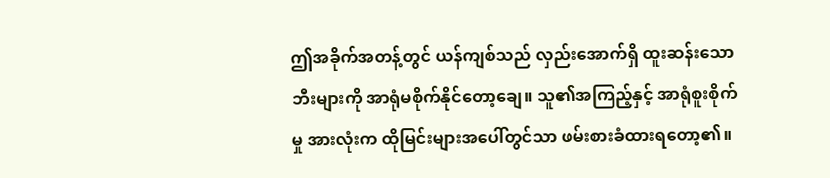ဤအခိုက်အတန့်တွင် ယန်ကျစ်သည် လှည်းအောက်ရှိ ထူးဆန်းသော ဘီးများကို အာရုံမစိုက်နိုင်တော့ချေ။ သူ၏အကြည့်နှင့် အာရုံစူးစိုက်မှု အားလုံးက ထိုမြင်းများအပေါ်တွင်သာ ဖမ်းစားခံထားရတော့၏။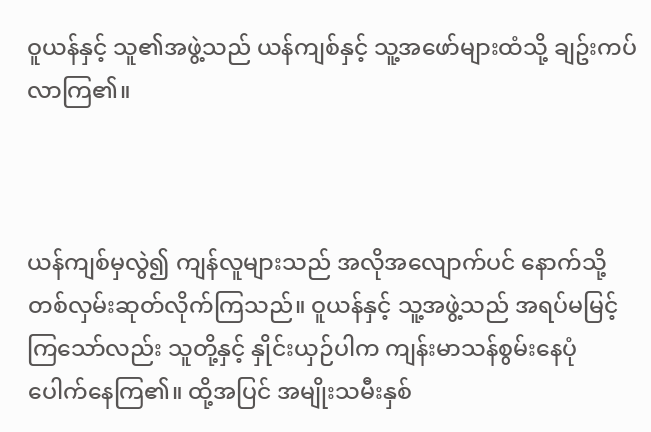ဝူယန်နှင့် သူ၏အဖွဲ့သည် ယန်ကျစ်နှင့် သူ့အဖော်များထံသို့ ချဥ်းကပ်လာကြ၏။



ယန်ကျစ်မှလွဲ၍ ကျန်လူများသည် အလိုအလျောက်ပင် နောက်သို့ တစ်လှမ်းဆုတ်လိုက်ကြသည်။ ဝူယန်နှင့် သူ့အဖွဲ့သည် အရပ်မမြင့်ကြသော်လည်း သူတို့နှင့် နှိုင်းယှဉ်ပါက ကျန်းမာသန်စွမ်းနေပုံ ပေါက်နေကြ၏။ ထို့အပြင် အမျိုးသမီးနှစ်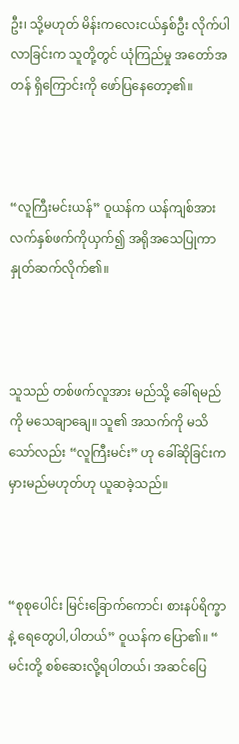ဦး၊ သို့မဟုတ် မိန်းကလေးငယ်နှစ်ဦး လိုက်ပါလာခြင်းက သူတို့တွင် ယုံကြည်မှု အတော်အတန် ရှိကြောင်းကို ဖော်ပြနေတော့၏။



“လူကြီးမင်းယန်” ဝူယန်က ယန်ကျစ်အား လက်နှစ်ဖက်ကိုယှက်၍ အရိုအသေပြုကာ နှုတ်ဆက်လိုက်၏။



သူသည် တစ်ဖက်လူအား မည်သို့ ခေါ်ရမည်ကို မသေချာချေ။ သူ၏ အသက်ကို မသိသော်လည်း “လူကြီးမင်း” ဟု ခေါ်ဆိုခြင်းက မှားမည်မဟုတ်ဟု ယူဆခဲ့သည်။



“စုစုပေါင်း မြင်းခြောက်ကောင်၊ စားနပ်ရိက္ခာနဲ့ ရေတွေပါ,ပါတယ်” ဝူယန်က ပြော၏။ “ မင်းတို့ စစ်ဆေးလို့ရပါတယ်၊ အဆင်ပြေ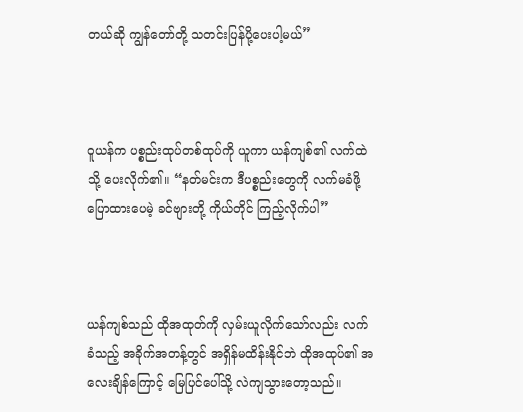တယ်ဆို ကျွန်တော်တို့ သတင်းပြန်ပို့ပေးပါ့မယ်”



ဝူယန်က ပစ္စည်းထုပ်တစ်ထုပ်ကို ယူကာ ယန်ကျစ်၏ လက်ထဲသို့ ပေးလိုက်၏။ “နတ်မင်းက ဒီပစ္စည်းတွေကို လက်မခံဖို့ ပြောထားပေမဲ့ ခင်ဗျားတို့ ကိုယ်တိုင် ကြည့်လိုက်ပါ”



ယန်ကျစ်သည် ထိုအထုတ်ကို လှမ်းယူလိုက်သော်လည်း လက်ခံသည့် အခိုက်အတန့်တွင် အရှိန်မထိန်းနိုင်ဘဲ ထိုအထုပ်၏ အလေးချိန်ကြောင့် မြေပြင်ပေါ်သို့ လဲကျသွားတော့သည်။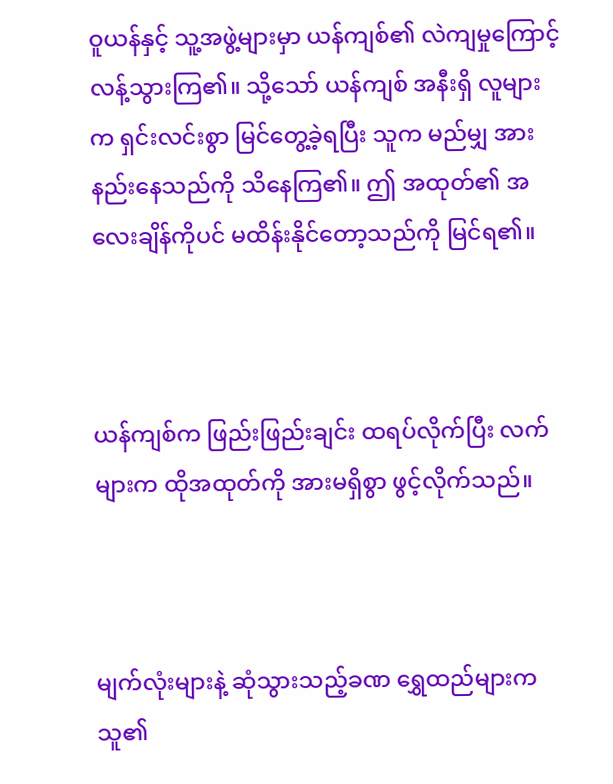ဝူယန်နှင့် သူ့အဖွဲ့များမှာ ယန်ကျစ်၏ လဲကျမှုကြောင့် လန့်သွားကြ၏။ သို့သော် ယန်ကျစ် အနီးရှိ လူများက ရှင်းလင်းစွာ မြင်တွေ့ခဲ့ရပြီး သူက မည်မျှ အားနည်းနေသည်ကို သိနေကြ၏။ ဤ အထုတ်၏ အလေးချိန်ကိုပင် မထိန်းနိုင်တော့သည်ကို မြင်ရ၏။



ယန်ကျစ်က ဖြည်းဖြည်းချင်း ထရပ်လိုက်ပြီး လက်များက ထိုအထုတ်ကို အားမရှိစွာ ဖွင့်လိုက်သည်။



မျက်လုံးများနဲ့ ဆုံသွားသည့်ခဏ ရွှေထည်များက သူ၏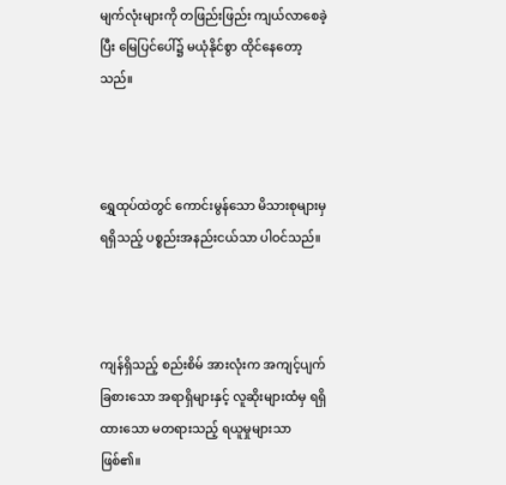မျက်လုံးများကို တဖြည်းဖြည်း ကျယ်လာစေခဲ့ပြီး မြေပြင်ပေါ်၌ မယုံနိုင်စွာ ထိုင်နေတော့သည်။



ရွှေထုပ်ထဲတွင် ကောင်းမွန်သော မိသားစုများမှ ရရှိသည့် ပစ္စည်းအနည်းငယ်သာ ပါဝင်သည်။



ကျန်ရှိသည့် စည်းစိမ် အားလုံးက အကျင့်ပျက်ခြစားသော အရာရှိများနှင့် လူဆိုးများထံမှ ရရှိထားသော မတရားသည့် ရယူမှုများသာ ဖြစ်၏။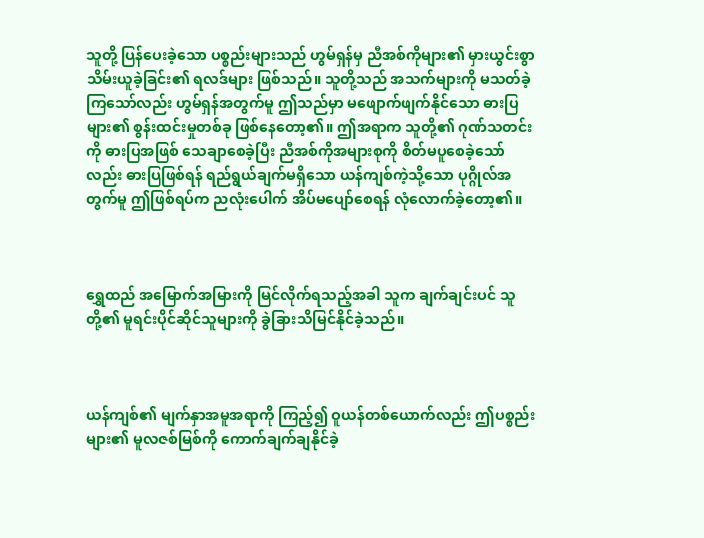သူတို့ ပြန်ပေးခဲ့သော ပစ္စည်းများသည် ဟွမ်ရှန်မှ ညီအစ်ကိုများ၏ မှားယွင်းစွာ သိမ်းယူခဲ့ခြင်း၏ ရလဒ်များ ဖြစ်သည်။ သူတို့သည် အသက်များကို မသတ်ခဲ့ကြသော်လည်း ဟွမ်ရှန်အတွက်မူ ဤသည်မှာ မဖျောက်ဖျက်နိုင်သော ဓားပြများ၏ စွန်းထင်းမှုတစ်ခု ဖြစ်နေတော့၏။ ဤအရာက သူတို့၏ ဂုဏ်သတင်းကို ဓားပြအဖြစ် သေချာစေခဲ့ပြီး ညီအစ်ကိုအများစုကို စိတ်မပူစေခဲ့သော်လည်း ဓားပြဖြစ်ရန် ရည်ရွယ်ချက်မရှိသော ယန်ကျစ်ကဲ့သို့သော ပုဂ္ဂိုလ်အတွက်မူ ဤဖြစ်ရပ်က ညလုံးပေါက် အိပ်မပျော်စေရန် လုံလောက်ခဲ့တော့၏။



ရွှေထည် အမြောက်အမြားကို မြင်လိုက်ရသည့်အခါ သူက ချက်ချင်းပင် သူတို့၏ မူရင်းပိုင်ဆိုင်သူများကို ခွဲခြားသိမြင်နိုင်ခဲ့သည်။



ယန်ကျစ်၏ မျက်နှာအမူအရာကို ကြည့်၍ ဝူယန်တစ်ယောက်လည်း ဤပစ္စည်းများ၏ မူလဇစ်မြစ်ကို ကောက်ချက်ချနိုင်ခဲ့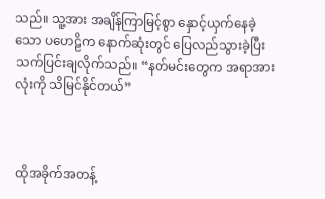သည်။ သူ့အား အချိန်ကြာမြင့်စွာ နှောင့်ယှက်နေခဲ့သော ပဟေဠိက နောက်ဆုံးတွင် ပြေလည်သွားခဲ့ပြီး သက်ပြင်းချလိုက်သည်။ “နတ်မင်းတွေက အရာအားလုံးကို သိမြင်နိုင်တယ်”



ထိုအခိုက်အတန့်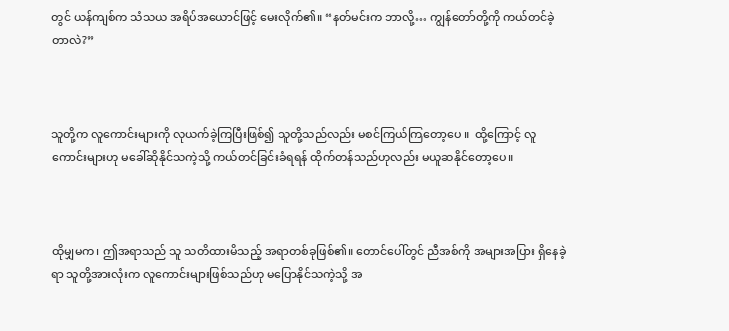တွင် ယန်ကျစ်က သံသယ အရိပ်အယောင်ဖြင့် မေးလိုက်၏။ “နတ်မင်းက ဘာလို့… ကျွန်တော်တို့ကို ကယ်တင်ခဲ့တာလဲ?”



သူတို့က လူကောင်းများကို လုယက်ခဲ့ကြပြီးဖြစ်၍ သူတို့သည်လည်း မစင်ကြယ်ကြတော့ပေ ။  ထို့ကြောင့် လူကောင်းများဟု မခေါ်ဆိုနိုင်သကဲ့သို့ ကယ်တင်ခြင်းခံရရန် ထိုက်တန်သည်ဟုလည်း မယူဆနိုင်တော့ပေ။



ထိုမျှမက၊ ဤအရာသည် သူ သတိထားမိသည့် အရာတစ်ခုဖြစ်၏။ တောင်ပေါ်တွင် ညီအစ်ကို အများအပြား ရှိနေခဲ့ရာ သူတို့အားလုံးက လူကောင်းများဖြစ်သည်ဟု မပြောနိုင်သကဲ့သို့ အ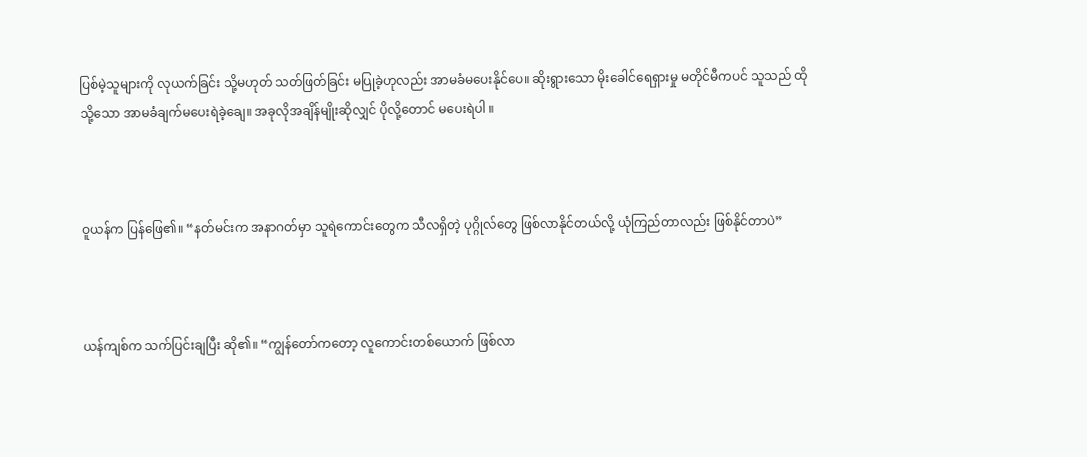ပြစ်မဲ့သူများကို လုယက်ခြင်း သို့မဟုတ် သတ်ဖြတ်ခြင်း မပြုခဲ့ဟုလည်း အာမခံမပေးနိုင်ပေ။ ဆိုးရွားသော မိုးခေါင်ရေရှားမှု မတိုင်မီကပင် သူသည် ထိုသို့သော အာမခံချက်မပေးရဲခဲ့ချေ။ အခုလိုအချိန်မျိုးဆိုလျှင် ပိုလို့တောင် မပေးရဲပါ ။



ဝူယန်က ပြန်ဖြေ၏။ “နတ်မင်းက အနာဂတ်မှာ သူရဲကောင်းတွေက သီလရှိတဲ့ ပုဂ္ဂိုလ်တွေ ဖြစ်လာနိုင်တယ်လို့ ယုံကြည်တာလည်း ဖြစ်နိုင်တာပဲ”



ယန်ကျစ်က သက်ပြင်းချပြီး ဆို၏။ “ကျွန်တော်ကတော့ လူကောင်းတစ်ယောက် ဖြစ်လာ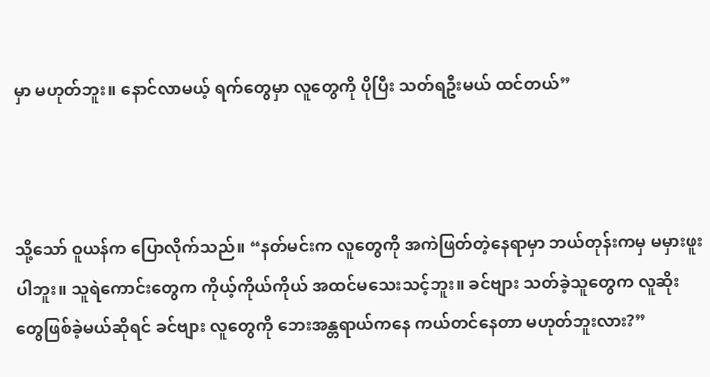မှာ မဟုတ်ဘူး။ နောင်လာမယ့် ရက်တွေမှာ လူတွေကို ပိုပြီး သတ်ရဦးမယ် ထင်တယ်”



သို့သော် ဝူယန်က ပြောလိုက်သည်။ “နတ်မင်းက လူတွေကို အကဲဖြတ်တဲ့နေရာမှာ ဘယ်တုန်းကမှ မမှားဖူးပါဘူး။ သူရဲကောင်းတွေက ကိုယ့်ကိုယ်ကိုယ် အထင်မသေးသင့်ဘူး။ ခင်ဗျား သတ်ခဲ့သူတွေက လူဆိုးတွေဖြစ်ခဲ့မယ်ဆိုရင် ခင်ဗျား လူတွေကို ဘေးအန္တရာယ်ကနေ ကယ်တင်နေတာ မဟုတ်ဘူးလား?”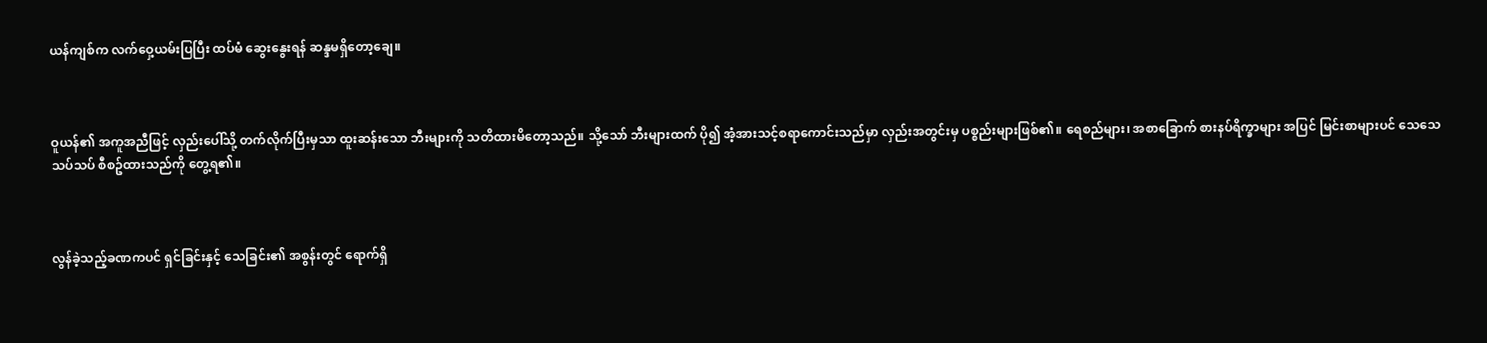ယန်ကျစ်က လက်ဝှေ့ယမ်းပြပြီး ထပ်မံ ဆွေးနွေးရန် ဆန္ဒမရှိတော့ချေ။



ဝူယန်၏ အကူအညီဖြင့် လှည်းပေါ်သို့ တက်လိုက်ပြီးမှသာ ထူးဆန်းသော ဘီးများကို သတိထားမိတော့သည်။ သို့သော် ဘီးများထက် ပို၍ အံ့အားသင့်စရာကောင်းသည်မှာ လှည်းအတွင်းမှ ပစ္စည်းများဖြစ်၏။ ရေစည်များ၊ အစာခြောက် စားနပ်ရိက္ခာများ အပြင် မြင်းစာများပင် သေသေသပ်သပ် စီစဥ်ထားသည်ကို တွေ့ရ၏။



လွန်ခဲ့သည့်ခဏကပင် ရှင်ခြင်းနှင့် သေခြင်း၏ အစွန်းတွင် ရောက်ရှိ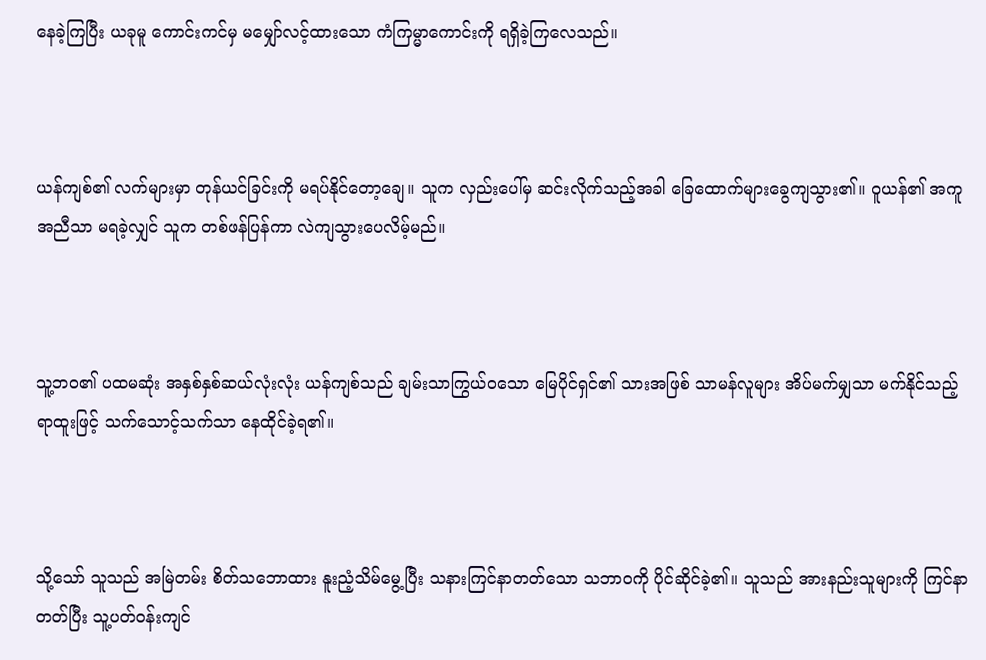နေခဲ့ကြပြီး ယခုမူ ကောင်းကင်မှ မမျှော်လင့်ထားသော ကံကြမ္မာကောင်းကို ရရှိခဲ့ကြလေသည်။



ယန်ကျစ်၏ လက်များမှာ တုန်ယင်ခြင်းကို မရပ်နိုင်တော့ချေ။ သူက လှည်းပေါ်မှ ဆင်းလိုက်သည့်အခါ ခြေထောက်များခွေကျသွား၏။ ဝူယန်၏ အကူအညီသာ မရခဲ့လျှင် သူက တစ်ဖန်ပြန်ကာ လဲကျသွားပေလိမ့်မည်။



သူ့ဘဝ၏ ပထမဆုံး အနှစ်နှစ်ဆယ်လုံးလုံး ယန်ကျစ်သည် ချမ်းသာကြွယ်ဝသော မြေပိုင်ရှင်၏ သားအဖြစ် သာမန်လူများ အိပ်မက်မျှသာ မက်နိုင်သည့် ရာထူးဖြင့် သက်သောင့်သက်သာ နေထိုင်ခဲ့ရ၏။



သို့သော် သူသည် အမြဲတမ်း စိတ်သဘောထား နူးညံ့သိမ်မွေ့ပြီး သနားကြင်နာတတ်သော သဘာဝကို ပိုင်ဆိုင်ခဲ့၏။ သူသည် အားနည်းသူများကို ကြင်နာတတ်ပြီး သူ့ပတ်ဝန်းကျင်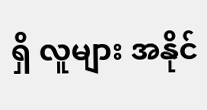ရှိ လူများ အနိုင်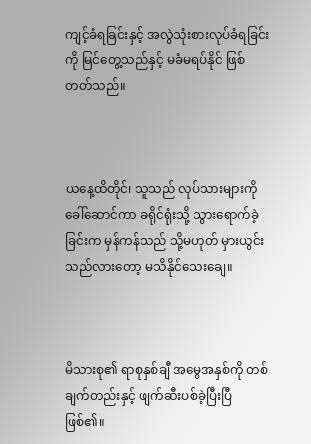ကျင့်ခံရခြင်းနှင့် အလွဲသုံးစားလုပ်ခံရခြင်းကို မြင်တွေ့သည်နှင့် မခံမရပ်နိုင် ဖြစ်တတ်သည်။



ယနေ့ထိတိုင်၊ သူသည် လုပ်သားများကို ခေါ်ဆောင်ကာ ခရိုင်ရုံးသို့ သွားရောက်ခဲ့ခြင်းက မှန်ကန်သည် သို့မဟုတ် မှားယွင်းသည်လားတော့ မသိနိုင်သေးချေ။



မိသားစု၏ ရာစုနှစ်ချီ အမွေအနှစ်ကို တစ်ချက်တည်းနှင့် ဖျက်ဆီးပစ်ခဲ့ပြီးပြီ ဖြစ်၏။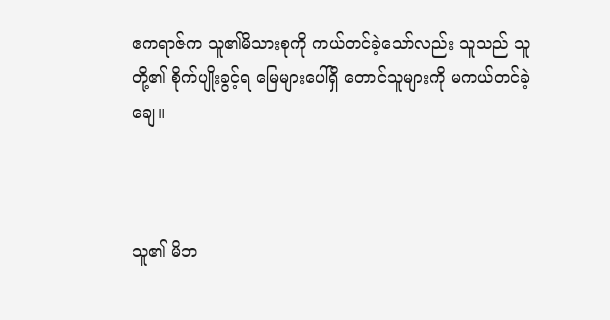ဧကရာဇ်က သူ၏မိသားစုကို ကယ်တင်ခဲ့သော်လည်း သူသည် သူတို့၏ စိုက်ပျိုးခွင့်ရ မြေများပေါ်ရှိ တောင်သူများကို မကယ်တင်ခဲ့ချေ။



သူ၏ မိဘ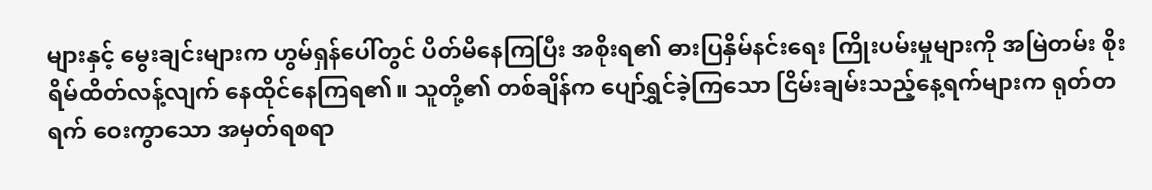များနှင့် မွေးချင်းများက ဟွမ်ရှန်ပေါ်တွင် ပိတ်မိနေကြပြီး အစိုးရ၏ ဓားပြနှိမ်နင်းရေး ကြိုးပမ်းမှုများကို အမြဲတမ်း စိုးရိမ်ထိတ်လန့်လျက် နေထိုင်နေကြရ၏။ သူတို့၏ တစ်ချိန်က ပျော်ရွှင်ခဲ့ကြသော ငြိမ်းချမ်းသည့်နေ့ရက်များက ရုတ်တရက် ဝေးကွာသော အမှတ်ရစရာ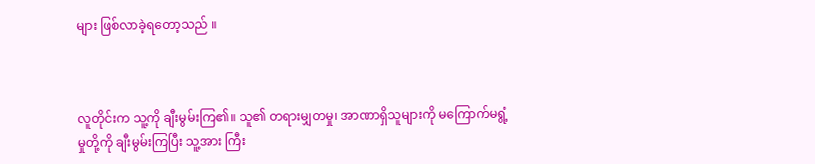များ ဖြစ်လာခဲ့ရတော့သည် ။



လူတိုင်းက သူ့ကို ချီးမွမ်းကြ၏။ သူ၏ တရားမျှတမှု၊ အာဏာရှိသူများကို မကြောက်မရွံ့မှုတို့ကို ချီးမွမ်းကြပြီး သူ့အား ကြီး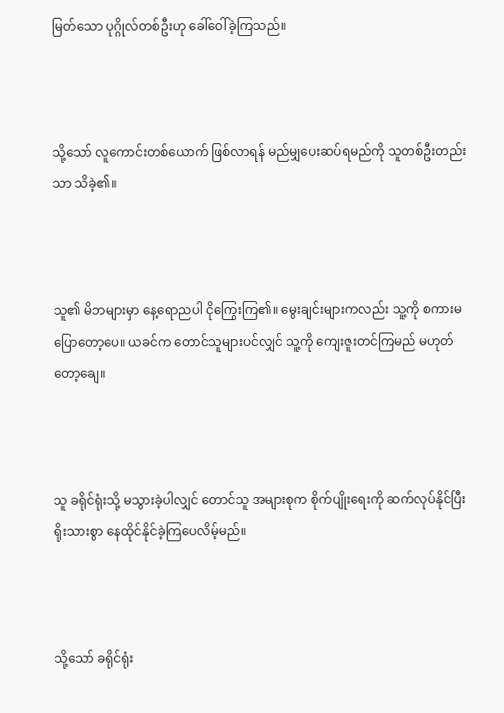မြတ်သော ပုဂ္ဂိုလ်တစ်ဦးဟု ခေါ်ဝေါ်ခဲ့ကြသည်။



သို့သော် လူကောင်းတစ်ယောက် ဖြစ်လာရန် မည်မျှပေးဆပ်ရမည်ကို သူတစ်ဦးတည်းသာ သိခဲ့၏။



သူ၏ မိဘများမှာ နေ့ရောညပါ ငိုကြွေးကြ၏။ မွေးချင်းများကလည်း သူ့ကို စကားမပြောတော့ပေ။ ယခင်က တောင်သူများပင်လျှင် သူ့ကို ကျေးဇူးတင်ကြမည် မဟုတ်တော့ချေ။



သူ ခရိုင်ရုံးသို့ မသွားခဲ့ပါလျှင် တောင်သူ အများစုက စိုက်ပျိုးရေးကို ဆက်လုပ်နိုင်ပြီး ရိုးသားစွာ နေထိုင်နိုင်ခဲ့ကြပေလိမ့်မည်။



သို့သော် ခရိုင်ရုံး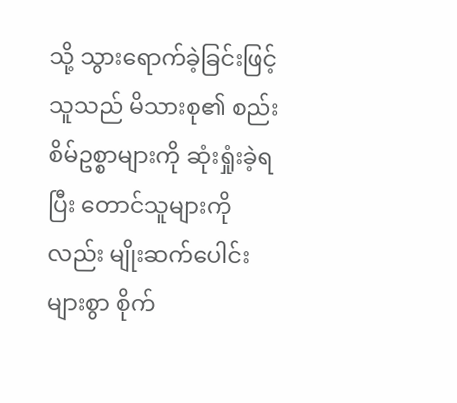သို့ သွားရောက်ခဲ့ခြင်းဖြင့် သူသည် မိသားစု၏ စည်းစိမ်ဥစ္စာများကို ဆုံးရှုံးခဲ့ရပြီး တောင်သူများကိုလည်း မျိုးဆက်ပေါင်းများစွာ စိုက်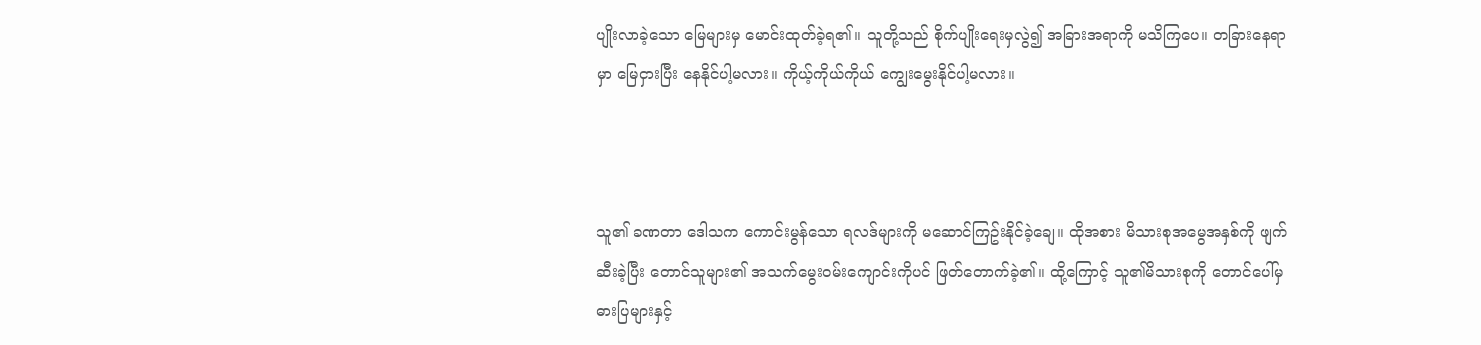ပျိုးလာခဲ့သော မြေများမှ မောင်းထုတ်ခဲ့ရ၏။ သူတို့သည် စိုက်ပျိုးရေးမှလွဲ၍ အခြားအရာကို မသိကြပေ။ တခြားနေရာမှာ မြေငှားပြီး နေနိုင်ပါ့မလား။ ကိုယ့်ကိုယ်ကိုယ် ကျွေးမွေးနိုင်ပါ့မလား။



သူ၏ ခဏတာ ဒေါသက ကောင်းမွန်သော ရလဒ်များကို မဆောင်ကြဥ်းနိုင်ခဲ့ချေ။ ထိုအစား မိသားစုအမွေအနှစ်ကို ဖျက်ဆီးခဲ့ပြီး တောင်သူများ၏ အသက်မွေးဝမ်းကျောင်းကိုပင် ဖြတ်တောက်ခဲ့၏။ ထို့ကြောင့် သူ၏မိသားစုကို တောင်ပေါ်မှ ဓားပြများနှင့်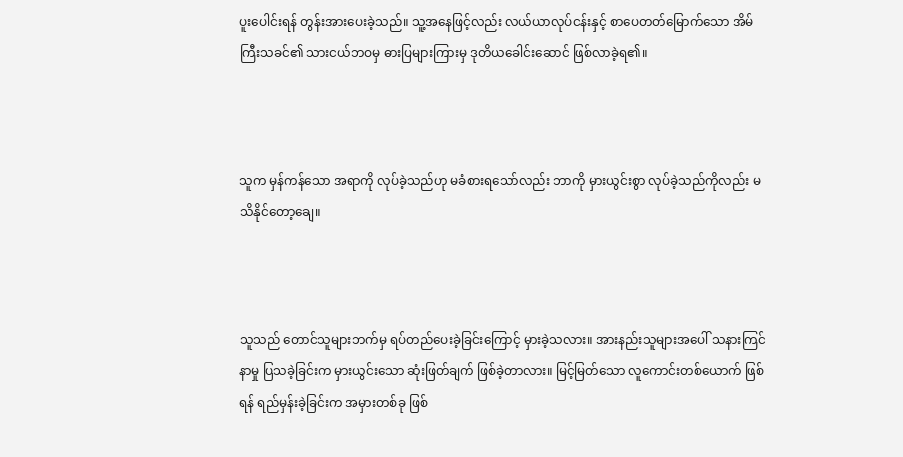ပူးပေါင်းရန် တွန်းအားပေးခဲ့သည်။ သူ့အနေဖြင့်လည်း လယ်ယာလုပ်ငန်းနှင့် စာပေတတ်မြောက်သော အိမ်ကြီးသခင်၏ သားငယ်ဘဝမှ ဓားပြများကြားမှ ဒုတိယခေါင်းဆောင် ဖြစ်လာခဲ့ရ၏။



သူက မှန်ကန်သော အရာကို လုပ်ခဲ့သည်ဟု မခံစားရသော်လည်း ဘာကို မှားယွင်းစွာ လုပ်ခဲ့သည်ကိုလည်း မသိနိုင်တော့ချေ။



သူသည် တောင်သူများဘက်မှ ရပ်တည်ပေးခဲ့ခြင်းကြောင့် မှားခဲ့သလား။ အားနည်းသူများအပေါ် သနားကြင်နာမှု ပြသခဲ့ခြင်းက မှားယွင်းသော ဆုံးဖြတ်ချက် ဖြစ်ခဲ့တာလား။ မြင့်မြတ်သော လူကောင်းတစ်ယောက် ဖြစ်ရန် ရည်မှန်းခဲ့ခြင်းက အမှားတစ်ခု ဖြစ်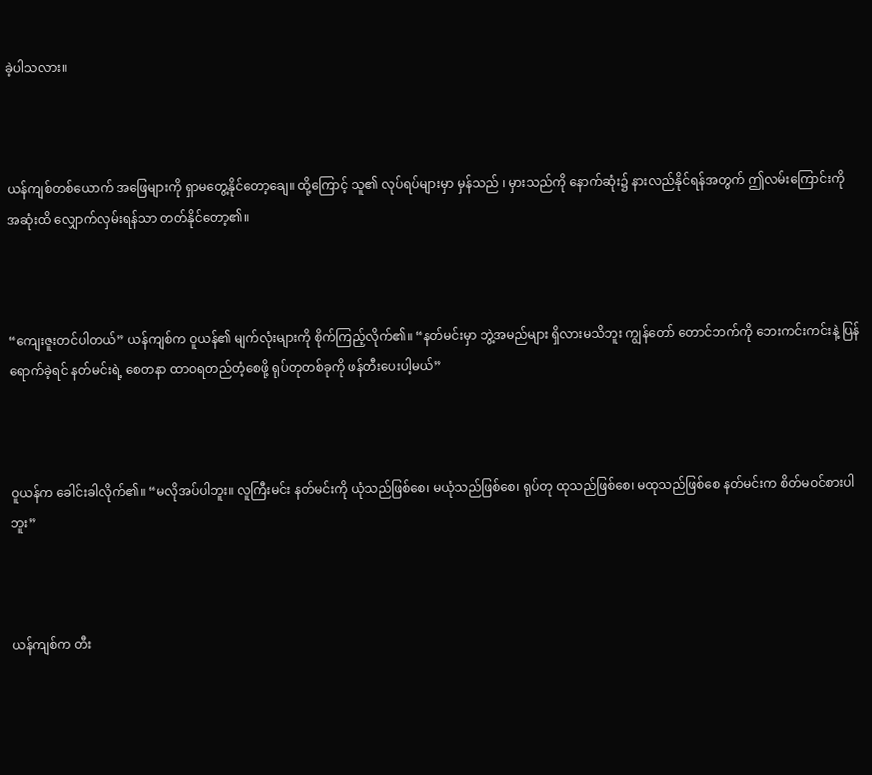ခဲ့ပါသလား။



ယန်ကျစ်တစ်ယောက် အဖြေများကို ရှာမတွေ့နိုင်တော့ချေ။ ထို့ကြောင့် သူ၏ လုပ်ရပ်များမှာ မှန်သည် ၊ မှားသည်ကို နောက်ဆုံး၌ နားလည်နိုင်ရန်အတွက် ဤလမ်းကြောင်းကို အဆုံးထိ လျှောက်လှမ်းရန်သာ တတ်နိုင်တော့၏။



“ကျေးဇူးတင်ပါတယ်” ယန်ကျစ်က ဝူယန်၏ မျက်လုံးများကို စိုက်ကြည့်လိုက်၏။ “နတ်မင်းမှာ ဘွဲ့အမည်များ ရှိလားမသိဘူး ကျွန်တော် တောင်ဘက်ကို ဘေးကင်းကင်းနဲ့ ပြန်ရောက်ခဲ့ရင် နတ်မင်းရဲ့ စေတနာ ထာဝရတည်တံ့စေဖို့ ရုပ်တုတစ်ခုကို ဖန်တီးပေးပါ့မယ်”



ဝူယန်က ခေါင်းခါလိုက်၏။ “မလိုအပ်ပါဘူး။ လူကြီးမင်း နတ်မင်းကို ယုံသည်ဖြစ်စေ၊ မယုံသည်ဖြစ်စေ၊ ရုပ်တု ထုသည်ဖြစ်စေ၊ မထုသည်ဖြစ်စေ နတ်မင်းက စိတ်မဝင်စားပါဘူး”



ယန်ကျစ်က တီး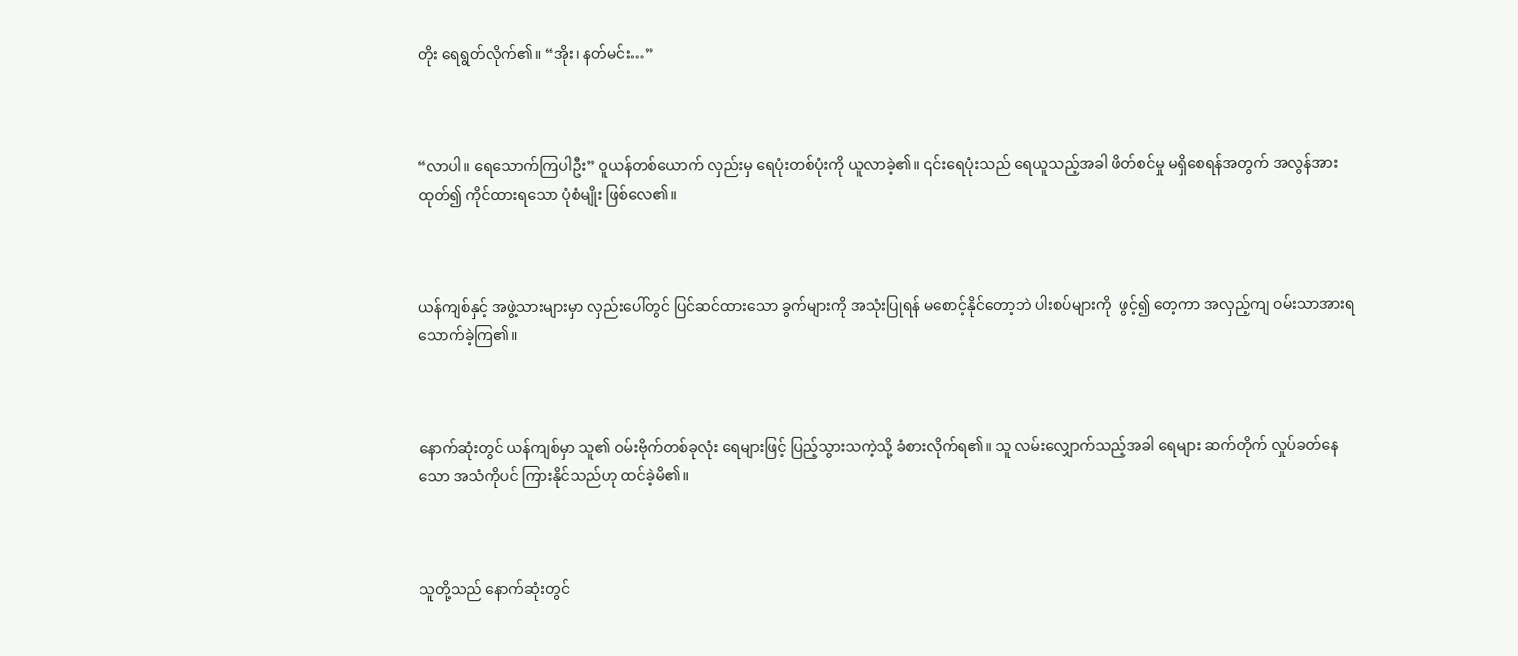တိုး ရေရွတ်လိုက်၏။ “အိုး၊ နတ်မင်း…”



“လာပါ။ ရေသောက်ကြပါဦး” ဝူယန်တစ်ယောက် လှည်းမှ ရေပုံးတစ်ပုံးကို ယူလာခဲ့၏။ ၎င်းရေပုံးသည် ရေယူသည့်အခါ ဖိတ်စင်မှု မရှိစေရန်အတွက် အလွန်အားထုတ်၍ ကိုင်ထားရသော ပုံစံမျိုး ဖြစ်လေ၏။



ယန်ကျစ်နှင့် အဖွဲ့သားများမှာ လှည်းပေါ်တွင် ပြင်ဆင်ထားသော ခွက်များကို အသုံးပြုရန် မစောင့်နိုင်တော့ဘဲ ပါးစပ်များကို  ဖွင့်၍ တေ့ကာ အလှည့်ကျ ဝမ်းသာအားရ သောက်ခဲ့ကြ၏။



နောက်ဆုံးတွင် ယန်ကျစ်မှာ သူ၏ ဝမ်းဗိုက်တစ်ခုလုံး ရေများဖြင့် ပြည့်သွားသကဲ့သို့ ခံစားလိုက်ရ၏။ သူ လမ်းလျှောက်သည့်အခါ ရေများ ဆက်တိုက် လှုပ်ခတ်နေသော အသံကိုပင် ကြားနိုင်သည်ဟု ထင်ခဲ့မိ၏။



သူတို့သည် နောက်ဆုံးတွင်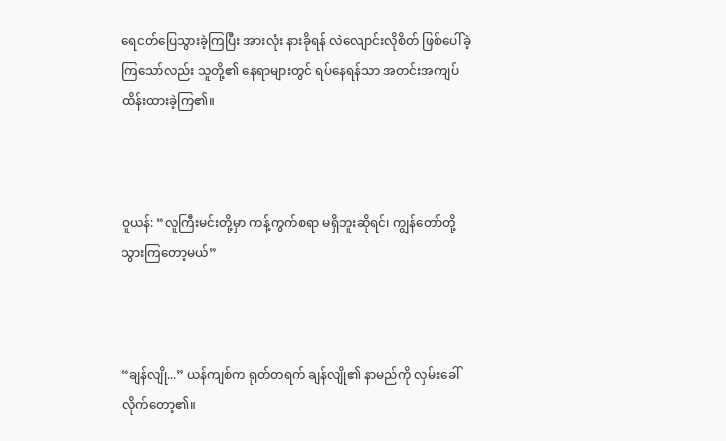ရေငတ်ပြေသွားခဲ့ကြပြီး အားလုံး နားခိုရန် လဲလျောင်းလိုစိတ် ဖြစ်ပေါ်ခဲ့ကြသော်လည်း သူတို့၏ နေရာများတွင် ရပ်နေရန်သာ အတင်းအကျပ် ထိန်းထားခဲ့ကြ၏။



ဝူယန်: “လူကြီးမင်းတို့မှာ ကန့်ကွက်စရာ မရှိဘူးဆိုရင်၊ ကျွန်တော်တို့ သွားကြတော့မယ်”



“ချန်လျို...” ယန်ကျစ်က ရုတ်တရက် ချန်လျို၏ နာမည်ကို လှမ်းခေါ်လိုက်တော့၏။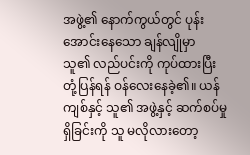အဖွဲ့၏ နောက်ကွယ်တွင် ပုန်းအောင်းနေသော ချန်လျိုမှာ  သူ၏ လည်ပင်းကို ကုပ်ထားပြီး တုံ့ပြန်ရန် ဝန်လေးနေခဲ့၏။ ယန်ကျစ်နှင့် သူ၏ အဖွဲ့နှင့် ဆက်စပ်မှု ရှိခြင်းကို သူ မလိုလားတော့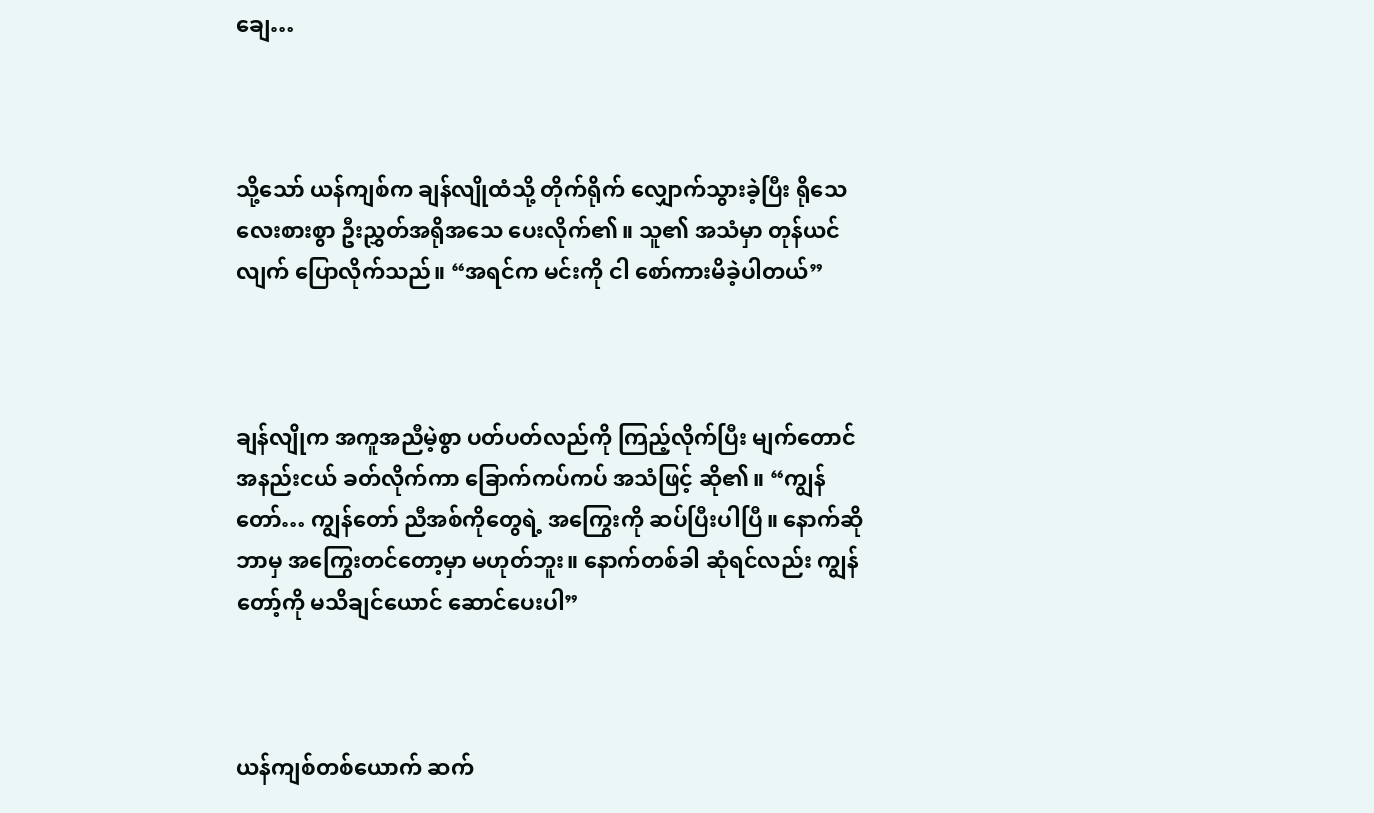ချေ…



သို့သော် ယန်ကျစ်က ချန်လျိုထံသို့ တိုက်ရိုက် လျှောက်သွားခဲ့ပြီး ရိုသေလေးစားစွာ ဦးညွှတ်အရိုအသေ ပေးလိုက်၏။ သူ၏ အသံမှာ တုန်ယင်လျက် ပြောလိုက်သည်။ “အရင်က မင်းကို ငါ စော်ကားမိခဲ့ပါတယ်”



ချန်လျိုက အကူအညီမဲ့စွာ ပတ်ပတ်လည်ကို ကြည့်လိုက်ပြီး မျက်တောင် အနည်းငယ် ခတ်လိုက်ကာ ခြောက်ကပ်ကပ် အသံဖြင့် ဆို၏။ “ကျွန်တော်… ကျွန်တော် ညီအစ်ကိုတွေရဲ့ အကြွေးကို ဆပ်ပြီးပါပြီ။ နောက်ဆို ဘာမှ အကြွေးတင်တော့မှာ မဟုတ်ဘူး။ နောက်တစ်ခါ ဆုံရင်လည်း ကျွန်တော့်ကို မသိချင်ယောင် ဆောင်ပေးပါ”



ယန်ကျစ်တစ်ယောက် ဆက်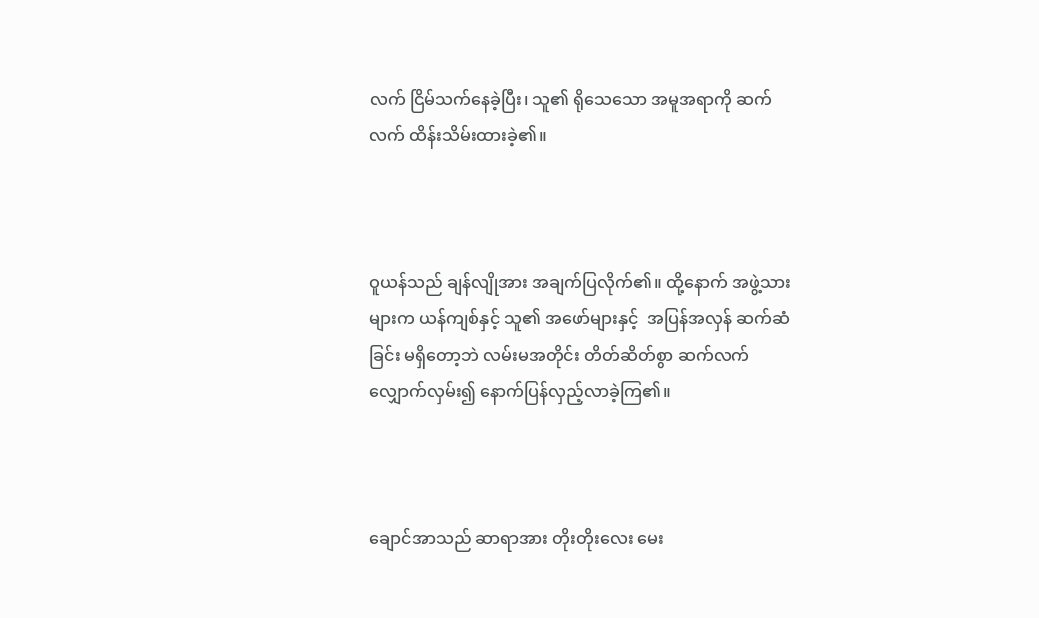လက် ငြိမ်သက်နေခဲ့ပြီး၊ သူ၏ ရိုသေသော အမူအရာကို ဆက်လက် ထိန်းသိမ်းထားခဲ့၏။



ဝူယန်သည် ချန်လျိုအား အချက်ပြလိုက်၏။ ထို့နောက် အဖွဲ့သားများက ယန်ကျစ်နှင့် သူ၏ အဖော်များနှင့်  အပြန်အလှန် ဆက်ဆံခြင်း မရှိတော့ဘဲ လမ်းမအတိုင်း တိတ်ဆိတ်စွာ ဆက်လက် လျှောက်လှမ်း၍ နောက်ပြန်လှည့်လာခဲ့ကြ၏။



ချောင်အာသည် ဆာရာအား တိုးတိုးလေး မေး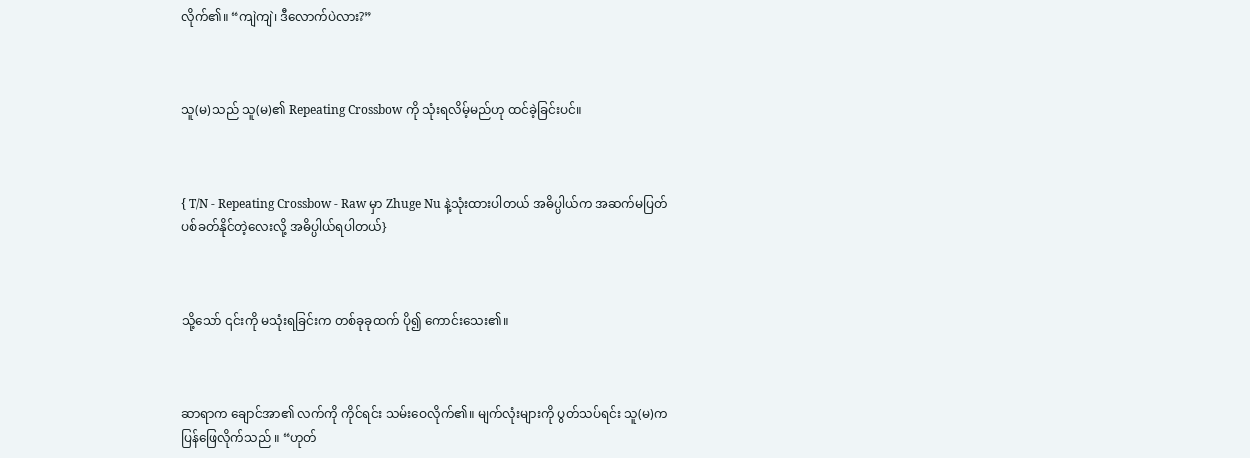လိုက်၏။ “ကျဲကျဲ၊ ဒီလောက်ပဲလား?”



သူ(မ)သည် သူ(မ)၏ Repeating Crossbow ကို သုံးရလိမ့်မည်ဟု ထင်ခဲ့ခြင်းပင်။



{ T/N - Repeating Crossbow - Raw မှာ Zhuge Nu နဲ့သုံးထားပါတယ် အဓိပ္ပါယ်က အဆက်မပြတ် ပစ်ခတ်နိုင်တဲ့လေးလို့ အဓိပ္ပါယ်ရပါတယ်}



သို့သော် ၎င်းကို မသုံးရခြင်းက တစ်ခုခုထက် ပို၍ ကောင်းသေး၏။



ဆာရာက ချောင်အာ၏ လက်ကို ကိုင်ရင်း သမ်းဝေလိုက်၏။ မျက်လုံးများကို ပွတ်သပ်ရင်း သူ(မ)က ပြန်ဖြေလိုက်သည် ။ “ဟုတ်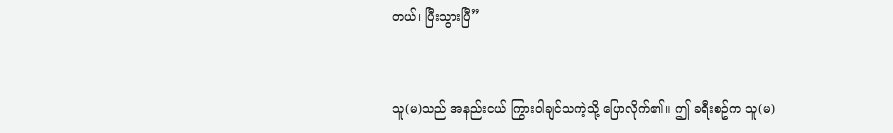တယ်၊ ပြီးသွားပြီ”



သူ(မ)သည် အနည်းငယ် ကြွားဝါချင်သကဲ့သို့ ပြောလိုက်၏။ ဤ ခရီးစဥ်က သူ(မ)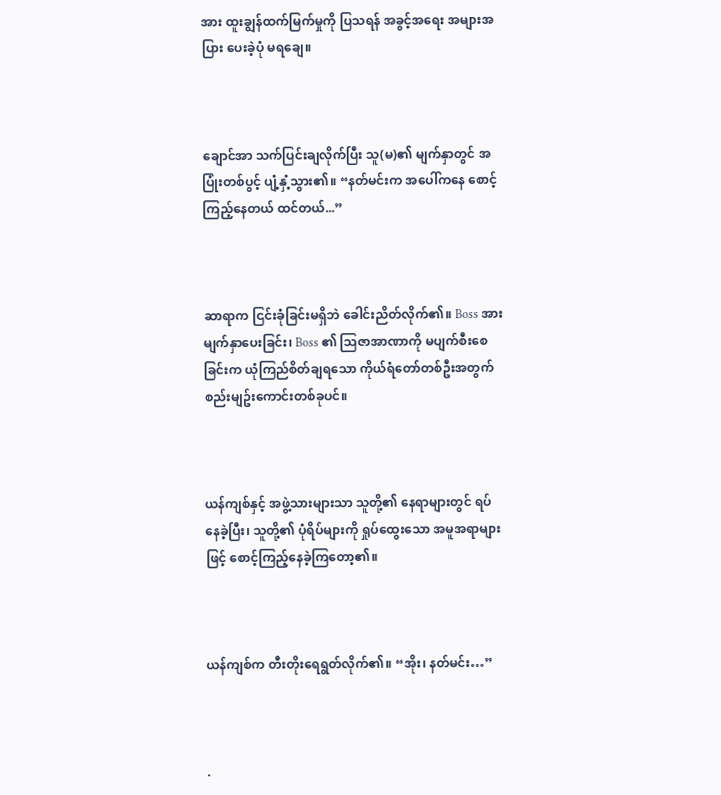အား ထူးချွန်ထက်မြက်မှုကို ပြသရန် အခွင့်အရေး အများအပြား ပေးခဲ့ပုံ မရချေ။



ချောင်အာ သက်ပြင်းချလိုက်ပြီး သူ(မ)၏ မျက်နှာတွင် အပြုံးတစ်ပွင့် ပျံ့နှံ့သွား၏။ “နတ်မင်းက အပေါ်ကနေ စောင့်ကြည့်နေတယ် ထင်တယ်...”



ဆာရာက ငြင်းခုံခြင်းမရှိဘဲ ခေါင်းညိတ်လိုက်၏။ Boss အား မျက်နှာပေးခြင်း၊ Boss ၏ သြဇာအာဏာကို မပျက်စီးစေခြင်းက ယုံကြည်စိတ်ချရသော ကိုယ်ရံတော်တစ်ဦးအတွက် စည်းမျဥ်းကောင်းတစ်ခုပင်။



ယန်ကျစ်နှင့် အဖွဲ့သားများသာ သူတို့၏ နေရာများတွင် ရပ်နေခဲ့ပြီး၊ သူတို့၏ ပုံရိပ်များကို ရှုပ်ထွေးသော အမူအရာများဖြင့် စောင့်ကြည့်နေခဲ့ကြတော့၏။



ယန်ကျစ်က တီးတိုးရေရွတ်လိုက်၏။ “အိုး၊ နတ်မင်း…”



.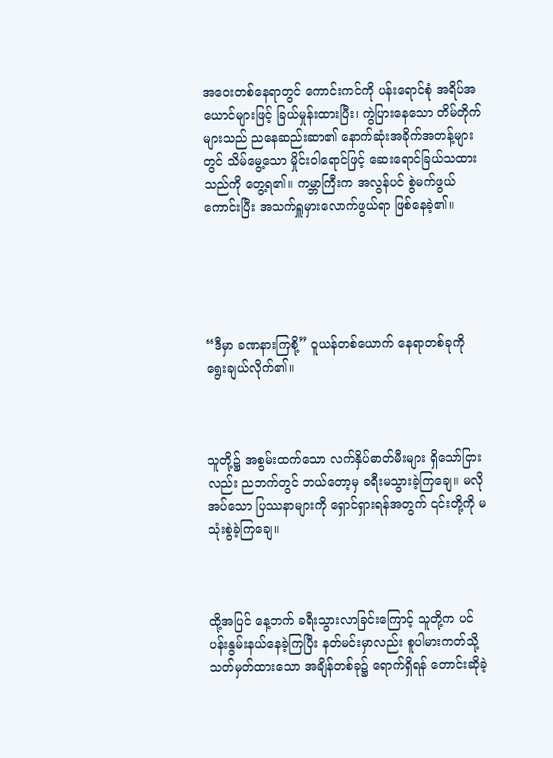အဝေးတစ်နေရာတွင် ကောင်းကင်ကို ပန်းရောင်စုံ အရိပ်အယောင်များဖြင့် ခြယ်မှုန်းထားပြီး၊ ကွဲပြားနေသော တိမ်တိုက်များသည် ညနေဆည်းဆာ၏ နောက်ဆုံးအခိုက်အတန့်များတွင် သိမ်မွေ့သော မှိုင်းဝါရောင်ဖြင့် ဆေးရောင်ခြယ်သထားသည်ကို တွေ့ရ၏။ ကမ္ဘာကြီးက အလွန်ပင် စွဲမက်ဖွယ်ကောင်းပြီး အသက်ရှူမှားလောက်ဖွယ်ရာ ဖြစ်နေခဲ့၏။





“ဒီမှာ ခဏနားကြစို့” ဝူယန်တစ်ယောက် နေရာတစ်ခုကို ရွေးချယ်လိုက်၏။



သူတို့၌ အစွမ်းထက်သော လက်နှိပ်ဓာတ်မီးများ ရှိသော်ငြားလည်း ညဘက်တွင် ဘယ်တော့မှ ခရီးမသွားခဲ့ကြချေ။ မလိုအပ်သော ပြဿနာများကို ရှောင်ရှားရန်အတွက် ၎င်းတို့ကို မသုံးစွဲခဲ့ကြချေ။



ထို့အပြင် နေ့ဘက် ခရီးသွားလာခြင်းကြောင့် သူတို့က ပင်ပန်းနွမ်းနယ်နေခဲ့ကြပြီး နတ်မင်းမှာလည်း စူပါမားကတ်သို့ သတ်မှတ်ထားသော အချိန်တစ်ခု၌ ရောက်ရှိရန် တောင်းဆိုခဲ့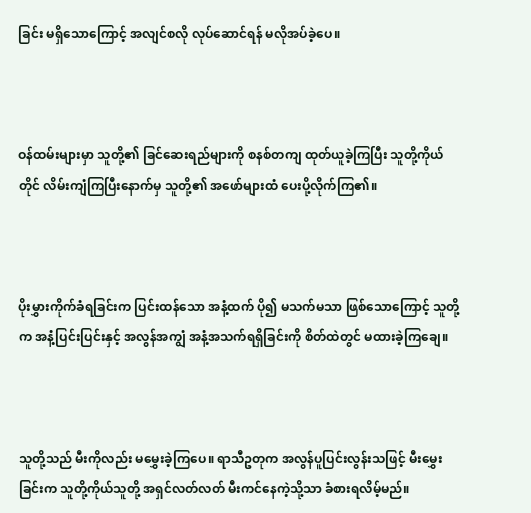ခြင်း မရှိသောကြောင့် အလျင်စလို လုပ်ဆောင်ရန် မလိုအပ်ခဲ့ပေ။



ဝန်ထမ်းများမှာ သူတို့၏ ခြင်ဆေးရည်များကို စနစ်တကျ ထုတ်ယူခဲ့ကြပြီး သူတို့ကိုယ်တိုင် လိမ်းကျံကြပြီးနောက်မှ သူတို့၏ အဖော်များထံ ပေးပို့လိုက်ကြ၏။



ပိုးမွှားကိုက်ခံရခြင်းက ပြင်းထန်သော အနံ့ထက် ပို၍ မသက်မသာ ဖြစ်သောကြောင့် သူတို့က အနံ့ပြင်းပြင်းနှင့် အလွန်အကျွံ အနံ့အသက်ရရှိခြင်းကို စိတ်ထဲတွင် မထားခဲ့ကြချေ။



သူတို့သည် မီးကိုလည်း မမွှေးခဲ့ကြပေ။ ရာသီဥတုက အလွန်ပူပြင်းလွန်းသဖြင့် မီးမွှေးခြင်းက သူတို့ကိုယ်သူတို့ အရှင်လတ်လတ် မီးကင်နေကဲ့သို့သာ ခံစားရလိမ့်မည်။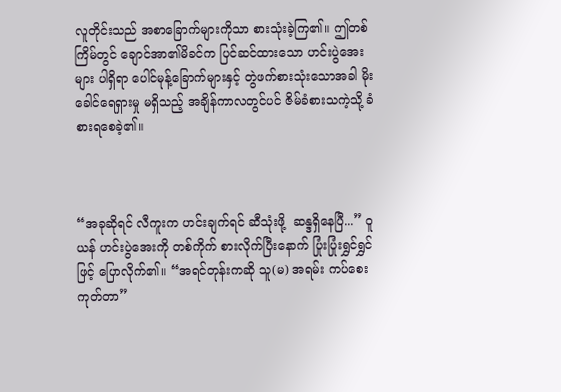လူတိုင်းသည် အစာခြောက်များကိုသာ စားသုံးခဲ့ကြ၏။ ဤတစ်ကြိမ်တွင် ချောင်အာ၏မိခင်က ပြင်ဆင်ထားသော ဟင်းပွဲအေးများ ပါရှိရာ ပေါင်မုန့်ခြောက်များနှင့် တွဲဖက်စားသုံးသောအခါ မိုးခေါင်ရေရှားမှု မရှိသည့် အချိန်ကာလတွင်ပင် ဇိမ်ခံစားသကဲ့သို့ ခံစားရစေခဲ့၏။



“အခုဆိုရင် လီကူးက ဟင်းချက်ရင် ဆီသုံးဖို့  ဆန္ဒရှိနေပြီ...” ဝူယန် ဟင်းပွဲအေးကို တစ်ကိုက် စားလိုက်ပြီးနောက် ပြုံးပြုံးရွှင်ရွှင်ဖြင့် ပြောလိုက်၏။ “အရင်တုန်းကဆို သူ(မ) အရမ်း ကပ်စေးကုတ်တာ”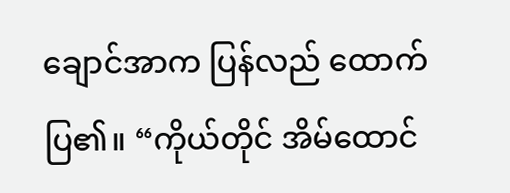ချောင်အာက ပြန်လည် ထောက်ပြ၏။ “ကိုယ်တိုင် အိမ်ထောင်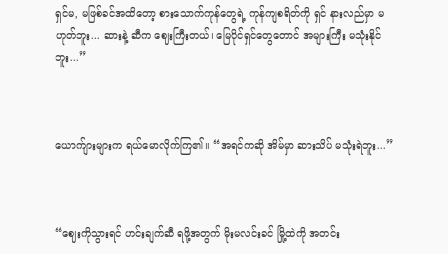ရှင်မ, မဖြစ်ခင်အထိတော့ စားသောက်ကုန်တွေရဲ့ ကုန်ကျစရိတ်ကို ရှင် နားလည်မှာ မဟုတ်ဘူး... ဆားနဲ့ ဆီက ဈေးကြီးတယ်၊ မြေပိုင်ရှင်တွေတောင် အများကြီး မသုံးနိုင်ဘူး...”



ယောက်ျားများက ရယ်မောလိုက်ကြ၏။ “အရင်ကဆို အိမ်မှာ ဆားသိပ် မသုံးရဲဘူး...”



“ဈေးကိုသွားရင် ဟင်းချက်ဆီ ရဖို့အတွက် မိုးမလင်းခင် မြို့ထဲကို အတင်း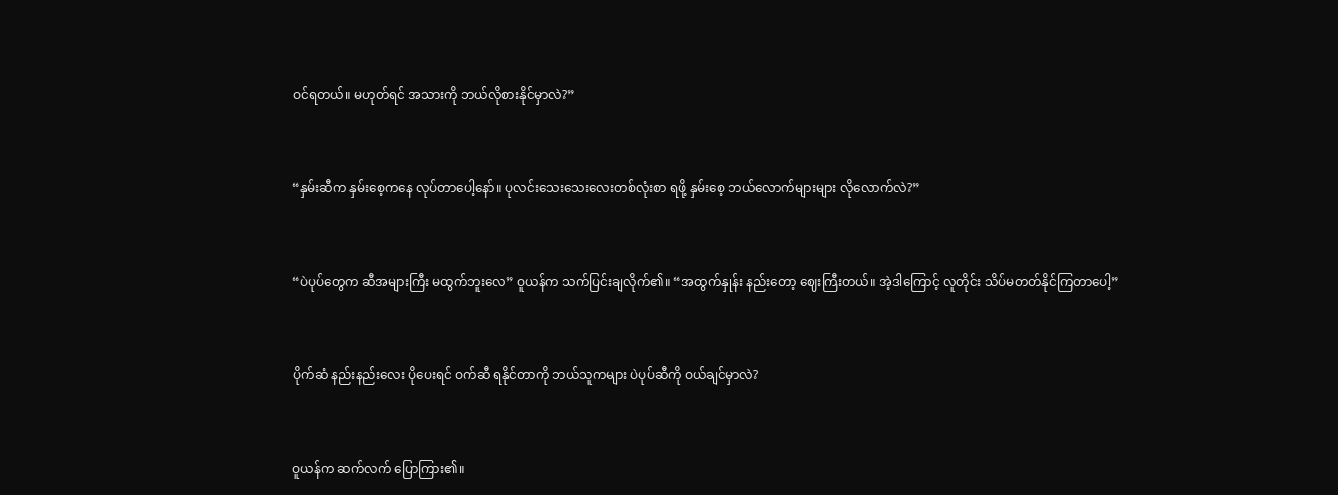ဝင်ရတယ်။ မဟုတ်ရင် အသားကို ဘယ်လိုစားနိုင်မှာလဲ?”



“နှမ်းဆီက နှမ်းစေ့ကနေ လုပ်တာပေါ့နော်။ ပုလင်းသေးသေးလေးတစ်လုံးစာ ရဖို့ နှမ်းစေ့ ဘယ်လောက်များများ လိုလောက်လဲ?”



“ပဲပုပ်တွေက ဆီအများကြီး မထွက်ဘူးလေ” ဝူယန်က သက်ပြင်းချလိုက်၏။ “အထွက်နှုန်း နည်းတော့ ဈေးကြီးတယ်။ အဲ့ဒါကြောင့် လူတိုင်း သိပ်မတတ်နိုင်ကြတာပေါ့”



ပိုက်ဆံ နည်းနည်းလေး ပိုပေးရင် ဝက်ဆီ ရနိုင်တာကို ဘယ်သူကများ ပဲပုပ်ဆီကို ဝယ်ချင်မှာလဲ?



ဝူယန်က ဆက်လက် ပြောကြား၏။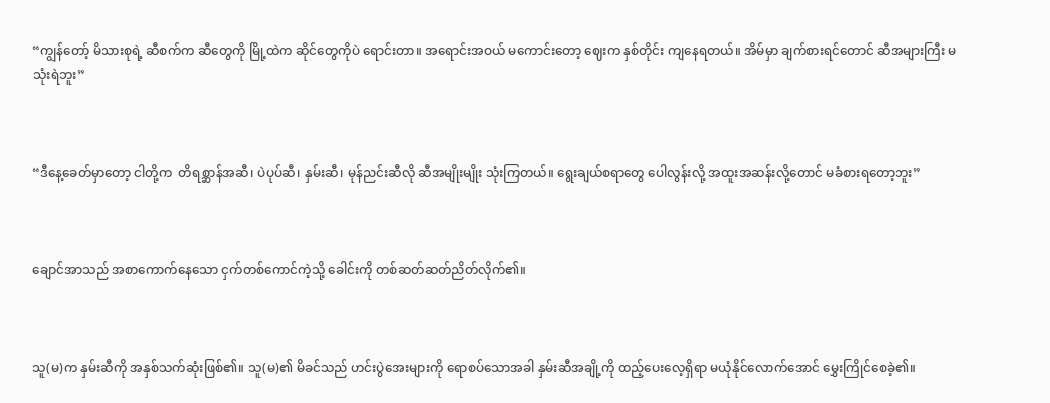“ကျွန်တော့် မိသားစုရဲ့ ဆီစက်က ဆီတွေကို မြို့ထဲက ဆိုင်တွေကိုပဲ ရောင်းတာ။ အရောင်းအဝယ် မကောင်းတော့ ဈေးက နှစ်တိုင်း ကျနေရတယ်။ အိမ်မှာ ချက်စားရင်တောင် ဆီအများကြီး မသုံးရဲဘူး”



“ဒီနေ့ခေတ်မှာတော့ ငါတို့က  တိရစ္ဆာန်အဆီ၊ ပဲပုပ်ဆီ၊ နှမ်းဆီ၊ မုန်ညင်းဆီလို ဆီအမျိုးမျိုး သုံးကြတယ်။ ရွေးချယ်စရာတွေ ပေါလွန်းလို့ အထူးအဆန်းလို့တောင် မခံစားရတော့ဘူး”



ချောင်အာသည် အစာကောက်နေသော ငှက်တစ်ကောင်ကဲ့သို့ ခေါင်းကို တစ်ဆတ်ဆတ်ညိတ်လိုက်၏။



သူ(မ)က နှမ်းဆီကို အနှစ်သက်ဆုံးဖြစ်၏။ သူ(မ)၏ မိခင်သည် ဟင်းပွဲအေးများကို ရောစပ်သောအခါ နှမ်းဆီအချို့ကို ထည့်ပေးလေ့ရှိရာ မယုံနိုင်လောက်အောင် မွှေးကြိုင်စေခဲ့၏။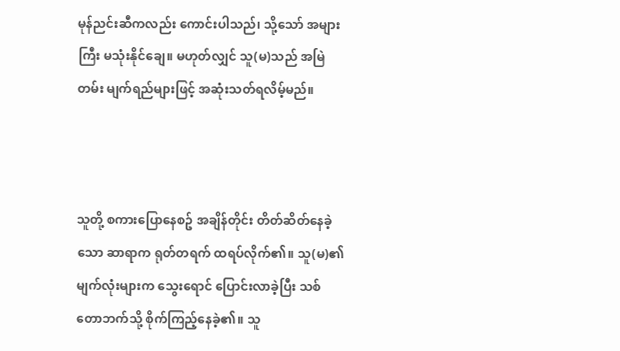မုန်ညင်းဆီကလည်း ကောင်းပါသည်၊ သို့သော် အများကြီး မသုံးနိုင်ချေ။ မဟုတ်လျှင် သူ(မ)သည် အမြဲတမ်း မျက်ရည်များဖြင့် အဆုံးသတ်ရလိမ့်မည်။



သူတို့ စကားပြောနေစဥ် အချိန်တိုင်း တိတ်ဆိတ်နေခဲ့သော ဆာရာက ရုတ်တရက် ထရပ်လိုက်၏။ သူ(မ)၏ မျက်လုံးများက သွေးရောင် ပြောင်းလာခဲ့ပြီး သစ်တောဘက်သို့ စိုက်ကြည့်နေခဲ့၏။ သူ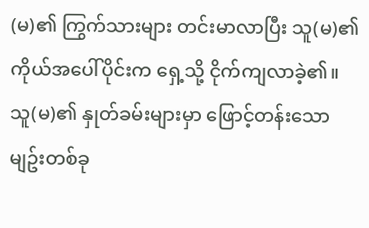(မ)၏ ကြွက်သားများ တင်းမာလာပြီး သူ(မ)၏ ကိုယ်အပေါ်ပိုင်းက ရှေ့သို့ ငိုက်ကျလာခဲ့၏။ သူ(မ)၏ နှုတ်ခမ်းများမှာ ဖြောင့်တန်းသော မျဥ်းတစ်ခု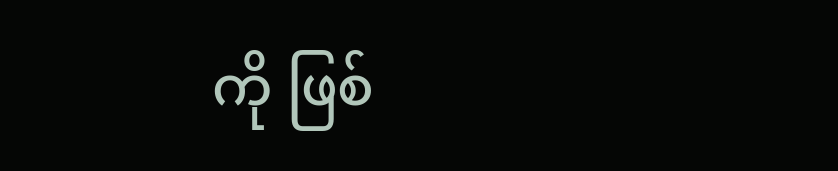ကို ဖြစ်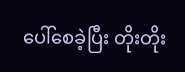ပေါ်စေခဲ့ပြီး တိုးတိုး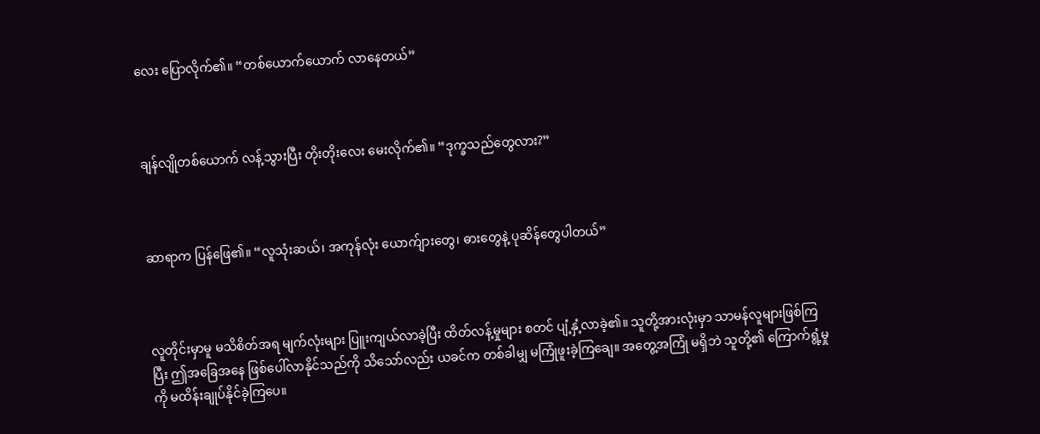လေး ပြောလိုက်၏။ “တစ်ယောက်ယောက် လာနေတယ်”



ချန်လျိုတစ်ယောက် လန့်သွားပြီး တိုးတိုးလေး မေးလိုက်၏။ “ဒုက္ခသည်တွေလား?”



ဆာရာက ပြန်ဖြေ၏။ “လူသုံးဆယ်၊ အကုန်လုံး ယောက်ျားတွေ၊ ဓားတွေနဲ့ ပုဆိန်တွေပါတယ်”



လူတိုင်းမှာမူ မသိစိတ်အရ မျက်လုံးများ ပြူးကျယ်လာခဲ့ပြီး ထိတ်လန့်မှုများ စတင် ပျံ့နှံ့လာခဲ့၏။ သူတို့အားလုံးမှာ သာမန်လူများဖြစ်ကြပြီး ဤအခြေအနေ ဖြစ်ပေါ်လာနိုင်သည်ကို သိသော်လည်း ယခင်က တစ်ခါမျှ မကြုံဖူးခဲ့ကြချေ။ အတွေ့အကြုံ မရှိဘဲ သူတို့၏ ကြောက်ရွံ့မှုကို မထိန်းချုပ်နိုင်ခဲ့ကြပေ။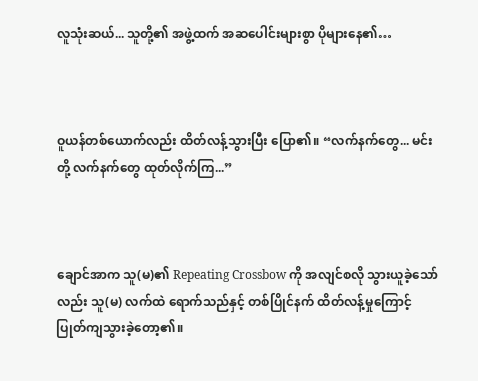လူသုံးဆယ်... သူတို့၏ အဖွဲ့ထက် အဆပေါင်းများစွာ ပိုများနေ၏…



ဝူယန်တစ်ယောက်လည်း ထိတ်လန့်သွားပြီး ပြော၏။ “လက်နက်တွေ... မင်းတို့ လက်နက်တွေ ထုတ်လိုက်ကြ...”



ချောင်အာက သူ(မ)၏ Repeating Crossbow ကို အလျင်စလို သွားယူခဲ့သော်လည်း သူ(မ) လက်ထဲ ရောက်သည်နှင့် တစ်ပြိုင်နက် ထိတ်လန့်မှုကြောင့် ပြုတ်ကျသွားခဲ့တော့၏။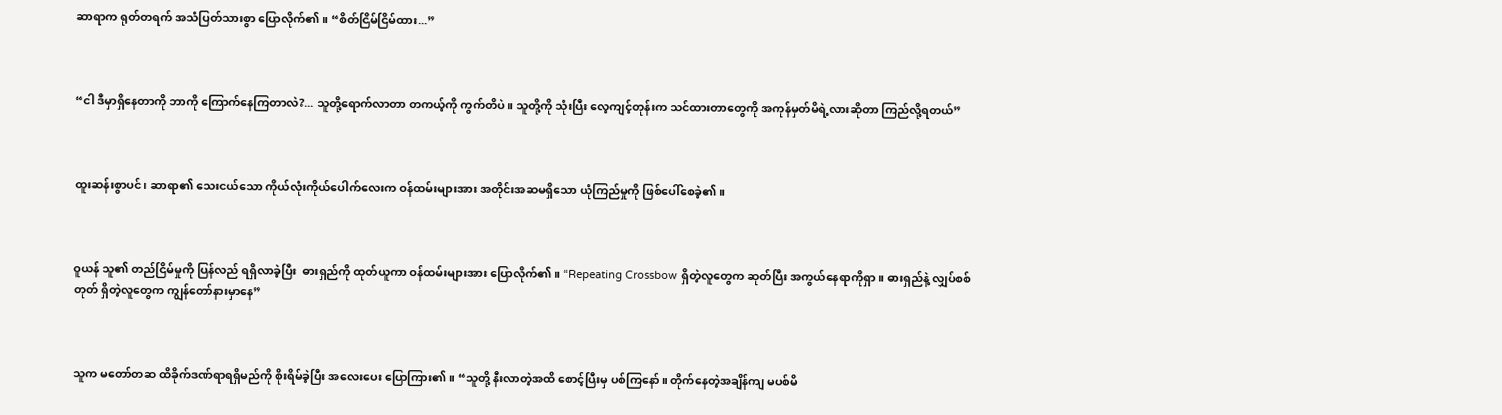ဆာရာက ရုတ်တရက် အသံပြတ်သားစွာ ပြောလိုက်၏။ “စိတ်ငြိမ်ငြိမ်ထား...”



“ငါ ဒီမှာရှိနေတာကို ဘာကို ကြောက်နေကြတာလဲ?... သူတို့ရောက်လာတာ တကယ့်ကို ကွက်တိပဲ။ သူတို့ကို သုံးပြီး လေ့ကျင့်တုန်းက သင်ထား‌တာတွေကို အကုန်မှတ်မိရဲ့လားဆိုတာ ကြည်လို့ရတယ်”



ထူးဆန်းစွာပင်၊ ဆာရာ၏ သေးငယ်သော ကိုယ်လုံးကိုယ်ပေါက်လေးက ဝန်ထမ်းများအား အတိုင်းအဆမရှိသော ယုံကြည်မှုကို ဖြစ်ပေါ်စေခဲ့၏။



ဝူယန် သူ၏ တည်ငြိမ်မှုကို ပြန်လည် ရရှိလာခဲ့ပြီး  ဓားရှည်ကို ထုတ်ယူကာ ဝန်ထမ်းများအား ပြောလိုက်၏။ “Repeating Crossbow ရှိတဲ့လူတွေက ဆုတ်ပြီး အကွယ်နေရာကိုရှာ။ ဓားရှည်နဲ့ လျှပ်စစ်တုတ် ရှိတဲ့လူတွေက ကျွန်တော်နားမှာနေ”



သူက မတော်တဆ ထိခိုက်ဒဏ်ရာရရှိမည်ကို စိုးရိမ်ခဲ့ပြီး အလေးပေး ပြောကြား၏။ “သူတို့ နီးလာတဲ့အထိ စောင့်ပြီးမှ ပစ်ကြနော်။ တိုက်နေတဲ့အချိန်ကျ မပစ်‌မိ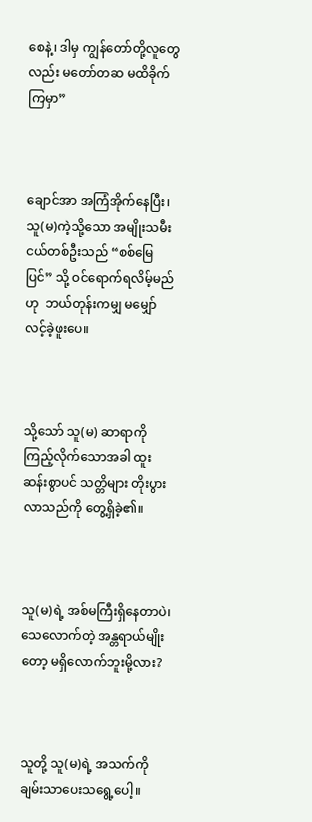စေနဲ့၊ ဒါမှ ကျွန်တော်တို့လူတွေလည်း မတော်တဆ မထိခိုက်ကြမှာ”



ချောင်အာ အကြံအိုက်နေပြီး၊ သူ(မ)ကဲ့သို့သော အမျိုးသမီးငယ်တစ်ဦးသည် “စစ်မြေပြင်” သို့ ဝင်ရောက်ရလိမ့်မည်ဟု  ဘယ်တုန်းကမျှ မမျှော်လင့်ခဲ့ဖူးပေ။



သို့သော် သူ(မ) ဆာရာကို ကြည့်လိုက်သောအခါ ထူးဆန်းစွာပင် သတ္တိများ တိုးပွားလာသည်ကို တွေ့ရှိခဲ့၏။



သူ(မ)ရဲ့ အစ်မကြီးရှိနေတာပဲ၊ သေလောက်တဲ့ အန္တရာယ်မျိုးတော့ မရှိလောက်ဘူးမို့လား?



သူတို့ သူ(မ)ရဲ့ အသက်ကို ချမ်းသာပေးသရွေ့ပေါ့။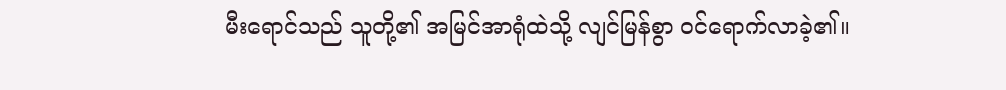မီးရောင်သည် သူတို့၏ အမြင်အာရုံထဲသို့ လျင်မြန်စွာ ဝင်ရောက်လာခဲ့၏။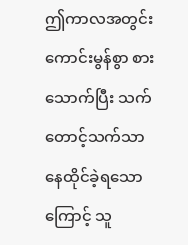ဤကာလအတွင်း ကောင်းမွန်စွာ စားသောက်ပြီး သက်တောင့်သက်သာ နေထိုင်ခဲ့ရသောကြောင့် သူ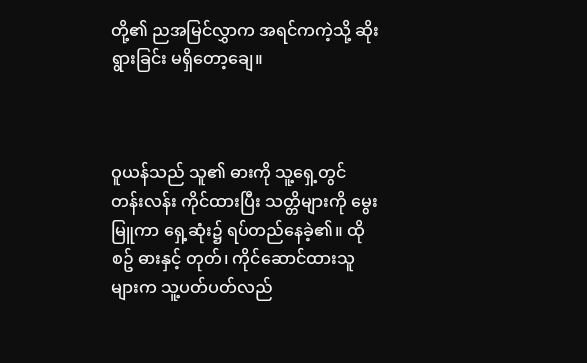တို့၏ ညအမြင်လွှာက အရင်ကကဲ့သို့ ဆိုးရွားခြင်း မရှိတော့ချေ။



ဝူယန်သည် သူ၏ ဓားကို သူ့ရှေ့တွင် တန်းလန်း ကိုင်ထားပြီး သတ္တိများကို မွေးမြူကာ ရှေ့ဆုံး၌ ရပ်တည်နေခဲ့၏။ ထိုစဥ် ဓားနှင့် တုတ်၊ ကိုင်ဆောင်ထားသူများက သူ့ပတ်ပတ်လည်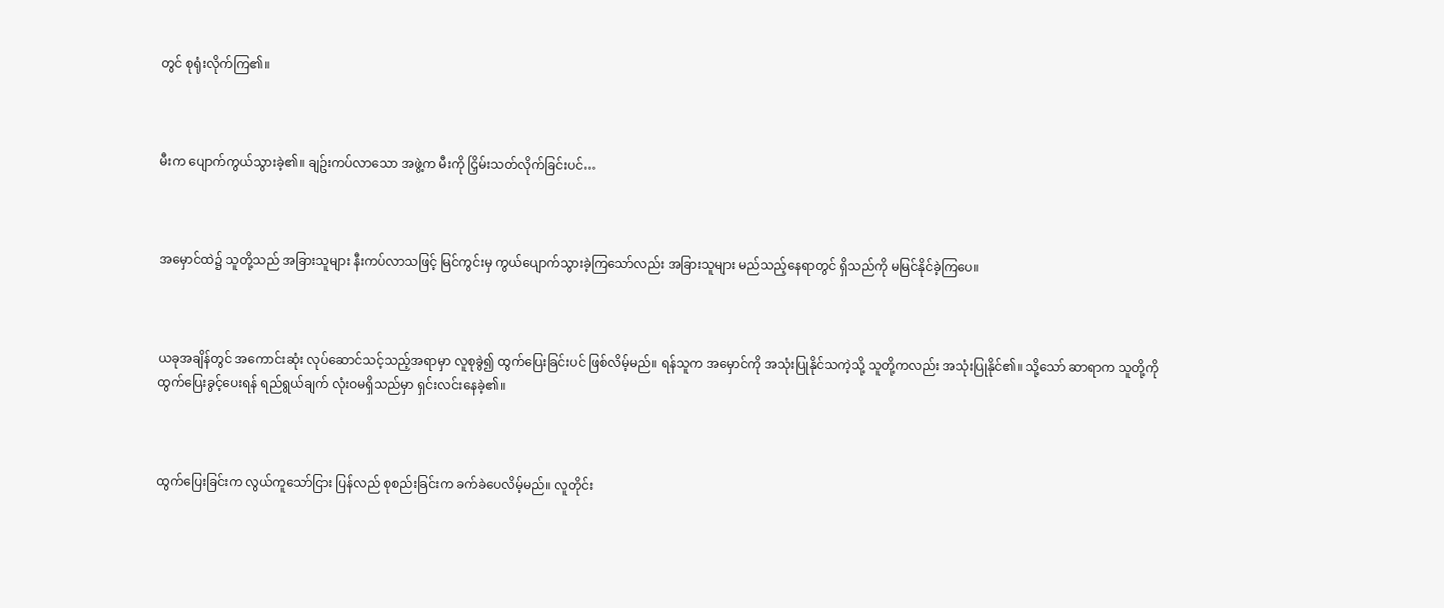တွင် စုရုံးလိုက်ကြ၏။



မီးက ပျောက်ကွယ်သွားခဲ့၏။ ချဥ်းကပ်လာသော အဖွဲ့က မီးကို ငြှိမ်းသတ်လိုက်ခြင်းပင်…



အမှောင်ထဲ၌ သူတို့သည် အခြားသူများ နီးကပ်လာသဖြင့် မြင်ကွင်းမှ ကွယ်ပျောက်သွားခဲ့ကြသော်လည်း အခြားသူများ မည်သည့်နေရာတွင် ရှိသည်ကို မမြင်နိုင်ခဲ့ကြပေ။



ယခုအချိန်တွင် အကောင်းဆုံး လုပ်ဆောင်သင့်သည့်အရာမှာ လူစုခွဲ၍ ထွက်ပြေးခြင်းပင် ဖြစ်လိမ့်မည်။ ရန်သူက အမှောင်ကို အသုံးပြုနိုင်သကဲ့သို့ သူတို့ကလည်း အသုံးပြုနိုင်၏။ သို့သော် ဆာရာက သူတို့ကို ထွက်ပြေးခွင့်ပေးရန် ရည်ရွယ်ချက် လုံးဝမရှိသည်မှာ ရှင်းလင်းနေခဲ့၏။



ထွက်ပြေးခြင်းက လွယ်ကူသော်ငြား ပြန်လည် စုစည်းခြင်းက ခက်ခဲပေလိမ့်မည်။ လူတိုင်း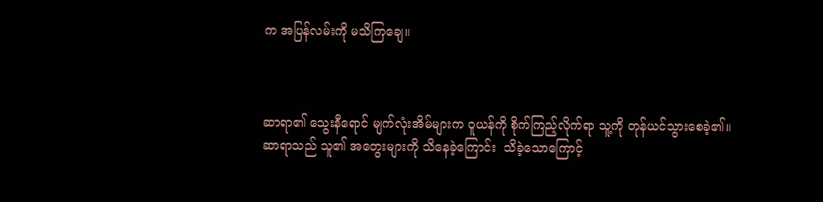က အပြန်လမ်းကို မသိကြချေ။



ဆာရာ၏ သွေးနီရောင် မျက်လုံးအိမ်များက ဝူယန်ကို စိုက်ကြည့်လိုက်ရာ သူ့ကို တုန်ယင်သွားစေခဲ့၏။ ဆာရာသည် သူ၏ အတွေးများကို သိနေခဲ့ကြောင်း  သိခဲ့သောကြောင့်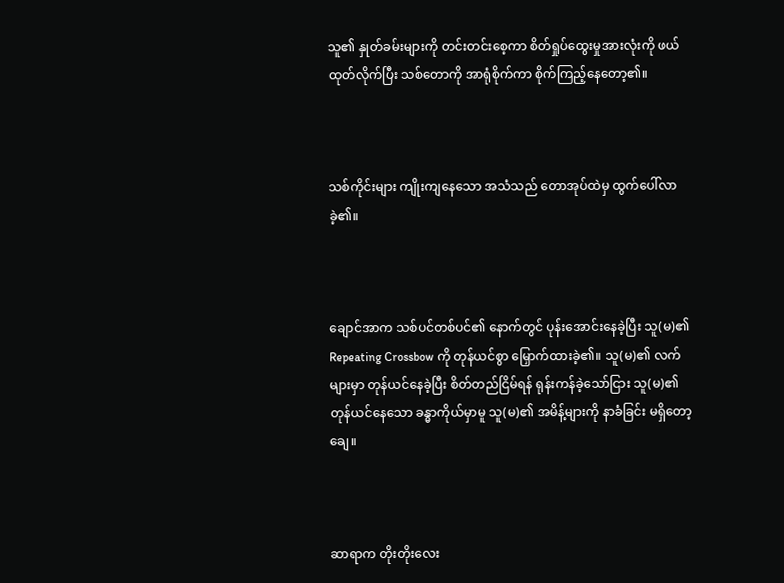သူ၏ နှုတ်ခမ်းများကို တင်းတင်းစေ့ကာ စိတ်ရှုပ်ထွေးမှုအားလုံးကို ဖယ်ထုတ်လိုက်ပြီး သစ်တောကို အာရုံစိုက်ကာ စိုက်ကြည့်နေတော့၏။



သစ်ကိုင်းများ ကျိုးကျနေသော အသံသည် တောအုပ်ထဲမှ ထွက်ပေါ်လာခဲ့၏။



ချောင်အာက သစ်ပင်တစ်ပင်၏ နောက်တွင် ပုန်းအောင်းနေခဲ့ပြီး သူ(မ)၏ Repeating Crossbow ကို တုန်ယင်စွာ မြှောက်ထားခဲ့၏။ သူ(မ)၏ လက်များမှာ တုန်ယင်နေခဲ့ပြီး စိတ်တည်ငြိမ်ရန် ရုန်းကန်ခဲ့သော်ငြား သူ(မ)၏ တုန်ယင်နေသော ခန္ဓာကိုယ်မှာမူ သူ(မ)၏ အမိန့်များကို နာခံခြင်း မရှိတော့ချေ။



ဆာရာက တိုးတိုးလေး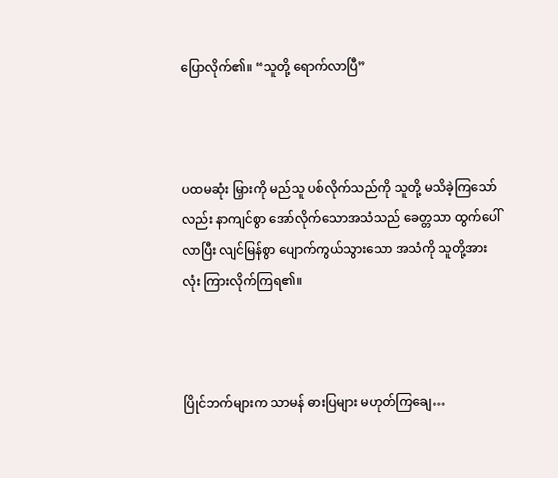ပြောလိုက်၏။ “သူတို့ ရောက်လာပြီ”



ပထမဆုံး မြှားကို မည်သူ ပစ်လိုက်သည်ကို သူတို့ မသိခဲ့ကြသော်လည်း နာကျင်စွာ အော်လိုက်သောအသံသည် ခေတ္တသာ ထွက်ပေါ်လာပြီး လျင်မြန်စွာ ပျောက်ကွယ်သွားသော အသံကို သူတို့အားလုံး ကြားလိုက်ကြရ၏။



ပြိုင်ဘက်များက သာမန် ဓားပြများ မဟုတ်ကြချေ…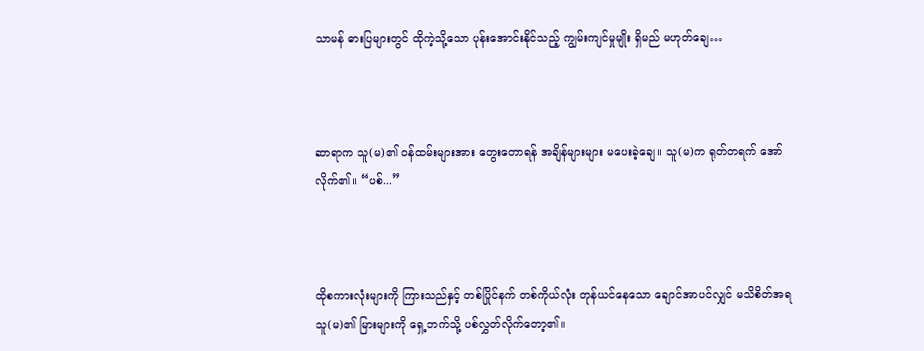သာမန် ဓားပြများတွင် ထိုကဲ့သို့သော ပုန်းအောင်းနိုင်သည့် ကျွမ်းကျင်မှုမျိုး ရှိမည် မဟုတ်ချေ…



ဆာရာက သူ(မ)၏ ဝန်ထမ်းများအား တွေးတောရန် အချိန်များများ မပေးခဲ့ချေ။ သူ(မ)က ရုတ်တရက် အော်လိုက်၏။ “ပစ်...”



ထိုစကားလုံးများကို ကြားသည်နှင့် တစ်ပြိုင်နက် တစ်ကိုယ်လုံး တုန်ယင်နေသော ချောင်အာပင်လျှင် မသိစိတ်အရ သူ(မ)၏ မြားများကို ရှေ့ဘက်သို့ ပစ်လွှတ်လိုက်တော့၏။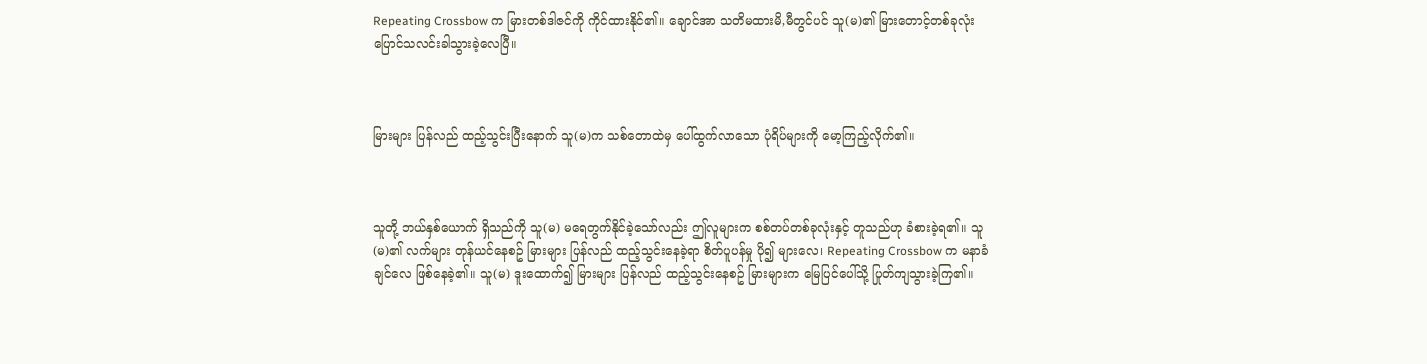Repeating Crossbow က မြားတစ်ဒါဇင်ကို ကိုင်ထားနိုင်၏။ ချောင်အာ သတိမထားမိ,မီတွင်ပင် သူ(မ)၏ မြားတောင့်တစ်ခုလုံး ပြောင်သလင်းခါသွားခဲ့လေပြီ။



မြားများ ပြန်လည် ထည့်သွင်းပြီးနောက် သူ(မ)က သစ်တောထဲမှ ပေါ်ထွက်လာသော ပုံရိပ်များကို မော့ကြည့်လိုက်၏။



သူတို့ ဘယ်နှစ်ယောက် ရှိသည်ကို သူ(မ) မရေတွက်နိုင်ခဲ့သော်လည်း ဤလူများက စစ်တပ်တစ်ခုလုံးနှင့် တူသည်ဟု ခံစားခဲ့ရ၏။ သူ(မ)၏ လက်များ တုန်ယင်နေစဥ် မြားများ ပြန်လည် ထည့်သွင်းနေခဲ့ရာ စိတ်ပူပန်မှု ပို၍ များလေ၊ Repeating Crossbow က မနာခံချင်လေ ဖြစ်နေခဲ့၏။ သူ(မ) ဒူးထောက်၍ မြားများ ပြန်လည် ထည့်သွင်းနေစဥ် မြားများက မြေပြင်ပေါ်သို့ ပြုတ်ကျသွားခဲ့ကြ၏။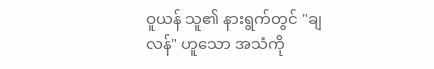ဝူယန် သူ၏ နားရွက်တွင် "ချလန်" ဟူသော အသံကို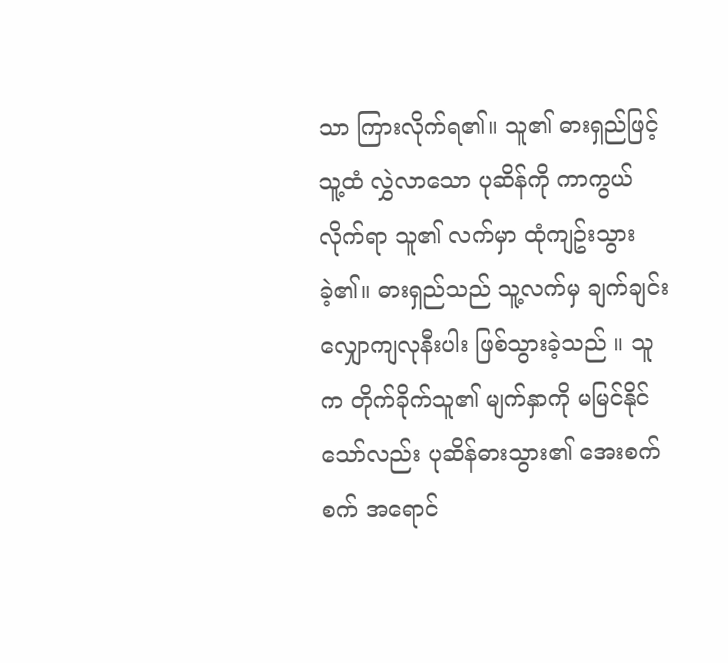သာ ကြားလိုက်ရ၏။ သူ၏ ဓားရှည်ဖြင့် သူ့ထံ လွှဲလာသော ပုဆိန်ကို ကာကွယ်လိုက်ရာ သူ၏ လက်မှာ ထုံကျဥ်းသွားခဲ့၏။ ဓားရှည်သည် သူ့လက်မှ ချက်ချင်း လျှောကျလုနီးပါး ဖြစ်သွားခဲ့သည် ။ သူက တိုက်ခိုက်သူ၏ မျက်နှာကို မမြင်နိုင်သော်လည်း ပုဆိန်ဓားသွား၏ အေးစက်စက် အရောင်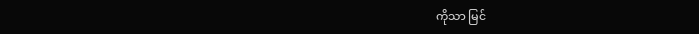ကိုသာ မြင်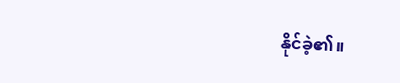နိုင်ခဲ့၏။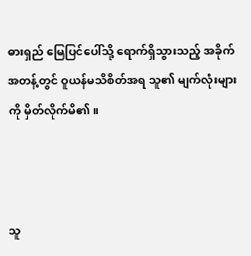ဓားရှည် မြေပြင်ပေါ်သို့ ရောက်ရှိသွားသည့် အခိုက်အတန့်တွင် ဝူယန်မသိစိတ်အရ သူ၏ မျက်လုံးများကို မှိတ်လိုက်မိ၏။



သူ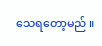သေရတော့မည် ။